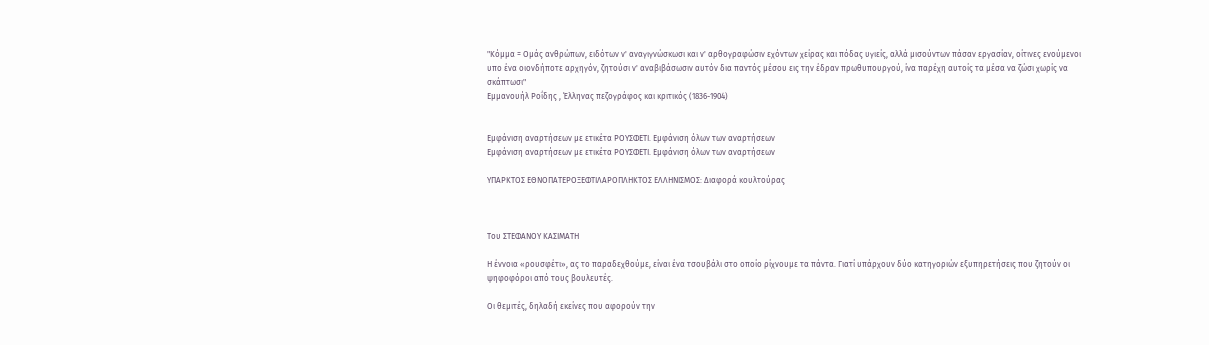"Κόμμα = Ομάς ανθρώπων, ειδότων ν' αναγιγνώσκωσι και ν' αρθογραφώσιν εχόντων χείρας και πόδας υγιείς, αλλά μισούντων πάσαν εργασίαν, οίτινες ενούμενοι υπο ένα οιονδήποτε αρχηγόν, ζητούσι ν' αναβιβάσωσιν αυτόν δια παντός μέσου εις την έδραν πρωθυπουργού, ίνα παρέχη αυτοίς τα μέσα να ζώσι χωρίς να σκάπτωσι"
Εμμανουήλ Ροΐδης , Έλληνας πεζογράφος και κριτικός (1836-1904)


Εμφάνιση αναρτήσεων με ετικέτα ΡΟΥΣΦΕΤΙ. Εμφάνιση όλων των αναρτήσεων
Εμφάνιση αναρτήσεων με ετικέτα ΡΟΥΣΦΕΤΙ. Εμφάνιση όλων των αναρτήσεων

ΥΠΑΡΚΤΟΣ ΕΘΝΟΠΑΤΕΡΟΞΕΦΤΙΛΑΡΟΠΛΗΚΤΟΣ ΕΛΛΗΝΙΣΜΟΣ: Διαφορά κουλτούρας



Του ΣΤΕΦΑΝΟΥ ΚΑΣΙΜΑΤΗ

Η έννοια «ρουσφέτι», ας το παραδεχθούμε, είναι ένα τσουβάλι στο οποίο ρίχνουμε τα πάντα. Γιατί υπάρχουν δύο κατηγοριών εξυπηρετήσεις που ζητούν οι ψηφοφόροι από τους βουλευτές.

Οι θεμιτές, δηλαδή εκείνες που αφορούν την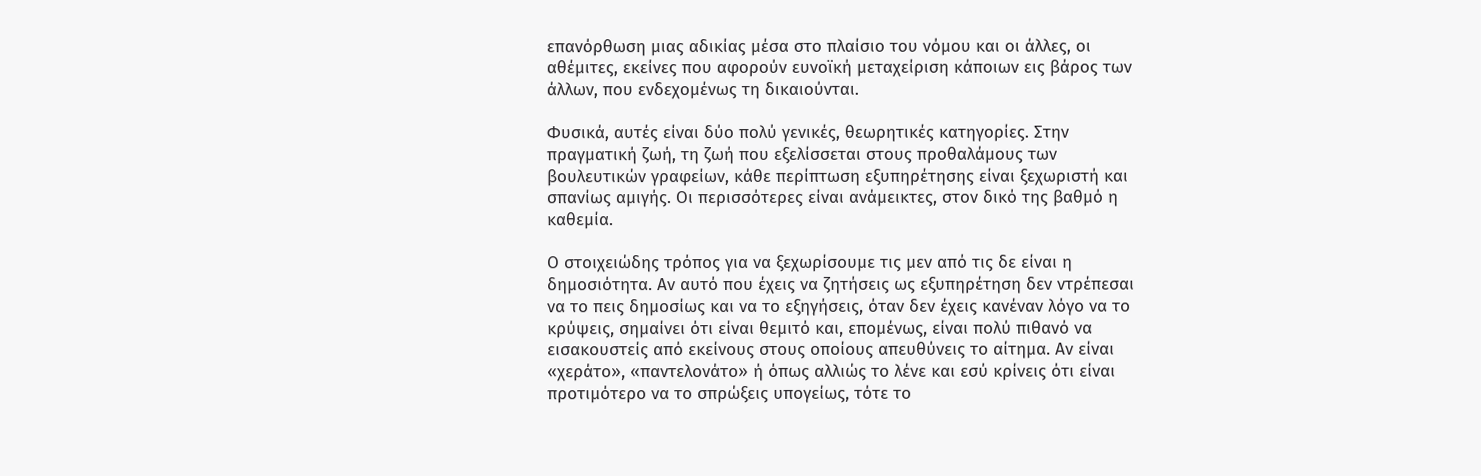επανόρθωση μιας αδικίας μέσα στο πλαίσιο του νόμου και οι άλλες, οι αθέμιτες, εκείνες που αφορούν ευνοϊκή μεταχείριση κάποιων εις βάρος των άλλων, που ενδεχομένως τη δικαιούνται.

Φυσικά, αυτές είναι δύο πολύ γενικές, θεωρητικές κατηγορίες. Στην πραγματική ζωή, τη ζωή που εξελίσσεται στους προθαλάμους των βουλευτικών γραφείων, κάθε περίπτωση εξυπηρέτησης είναι ξεχωριστή και σπανίως αμιγής. Οι περισσότερες είναι ανάμεικτες, στον δικό της βαθμό η καθεμία.

Ο στοιχειώδης τρόπος για να ξεχωρίσουμε τις μεν από τις δε είναι η δημοσιότητα. Αν αυτό που έχεις να ζητήσεις ως εξυπηρέτηση δεν ντρέπεσαι να το πεις δημοσίως και να το εξηγήσεις, όταν δεν έχεις κανέναν λόγο να το κρύψεις, σημαίνει ότι είναι θεμιτό και, επομένως, είναι πολύ πιθανό να εισακουστείς από εκείνους στους οποίους απευθύνεις το αίτημα. Αν είναι «χεράτο», «παντελονάτο» ή όπως αλλιώς το λένε και εσύ κρίνεις ότι είναι προτιμότερο να το σπρώξεις υπογείως, τότε το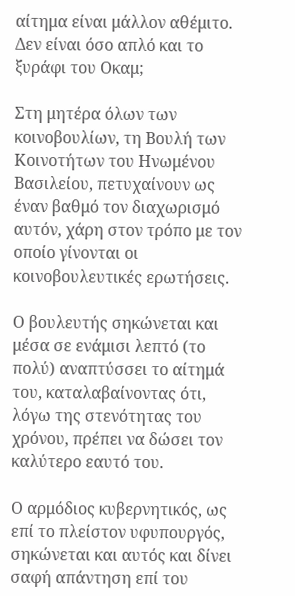αίτημα είναι μάλλον αθέμιτο. Δεν είναι όσο απλό και το ξυράφι του Οκαμ;

Στη μητέρα όλων των κοινοβουλίων, τη Βουλή των Κοινοτήτων του Ηνωμένου Βασιλείου, πετυχαίνουν ως έναν βαθμό τον διαχωρισμό αυτόν, χάρη στον τρόπο με τον οποίο γίνονται οι κοινοβουλευτικές ερωτήσεις.

Ο βουλευτής σηκώνεται και μέσα σε ενάμισι λεπτό (το πολύ) αναπτύσσει το αίτημά του, καταλαβαίνοντας ότι, λόγω της στενότητας του χρόνου, πρέπει να δώσει τον καλύτερο εαυτό του.

Ο αρμόδιος κυβερνητικός, ως επί το πλείστον υφυπουργός, σηκώνεται και αυτός και δίνει σαφή απάντηση επί του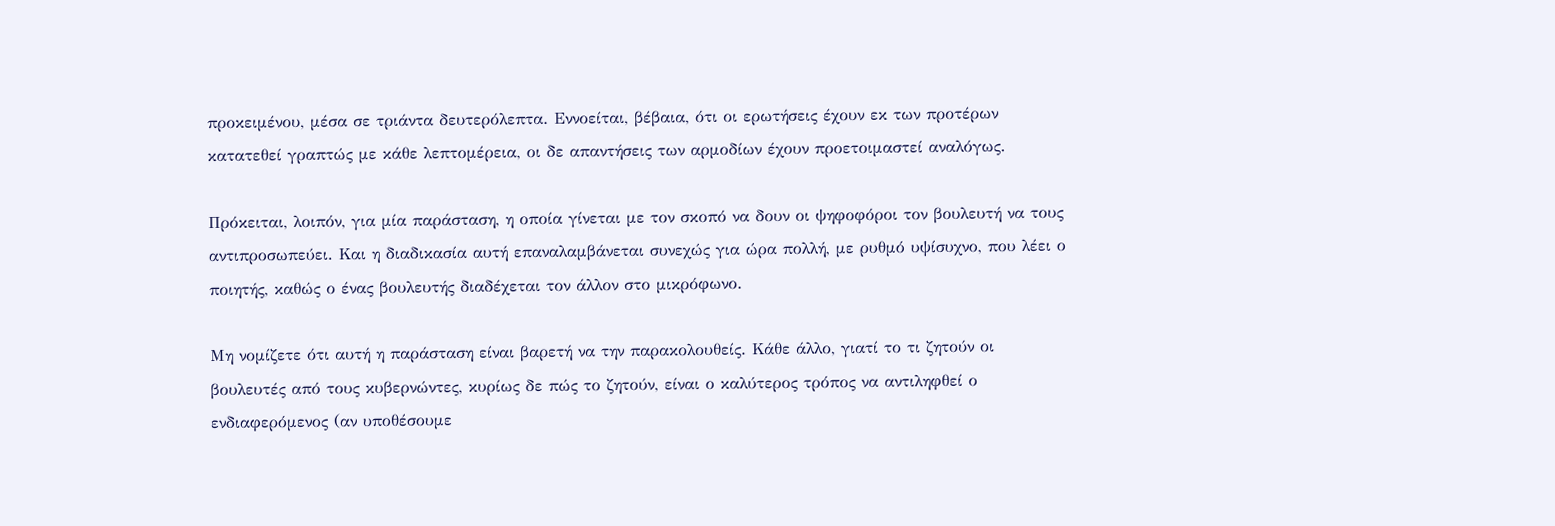προκειμένου, μέσα σε τριάντα δευτερόλεπτα. Εννοείται, βέβαια, ότι οι ερωτήσεις έχουν εκ των προτέρων κατατεθεί γραπτώς με κάθε λεπτομέρεια, οι δε απαντήσεις των αρμοδίων έχουν προετοιμαστεί αναλόγως.

Πρόκειται, λοιπόν, για μία παράσταση, η οποία γίνεται με τον σκοπό να δουν οι ψηφοφόροι τον βουλευτή να τους αντιπροσωπεύει. Και η διαδικασία αυτή επαναλαμβάνεται συνεχώς για ώρα πολλή, με ρυθμό υψίσυχνο, που λέει ο ποιητής, καθώς ο ένας βουλευτής διαδέχεται τον άλλον στο μικρόφωνο.

Μη νομίζετε ότι αυτή η παράσταση είναι βαρετή να την παρακολουθείς. Κάθε άλλο, γιατί το τι ζητούν οι βουλευτές από τους κυβερνώντες, κυρίως δε πώς το ζητούν, είναι ο καλύτερος τρόπος να αντιληφθεί ο ενδιαφερόμενος (αν υποθέσουμε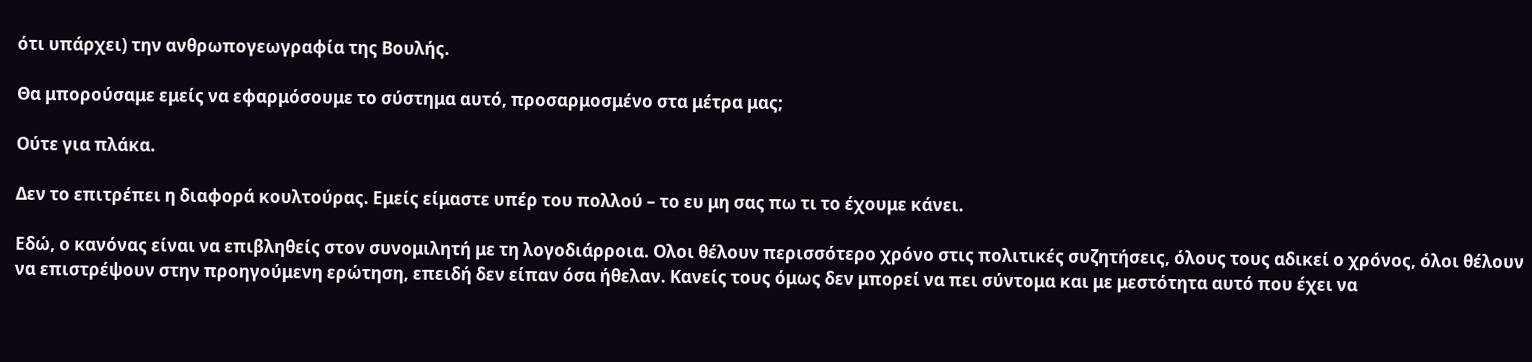ότι υπάρχει) την ανθρωπογεωγραφία της Βουλής.

Θα μπορούσαμε εμείς να εφαρμόσουμε το σύστημα αυτό, προσαρμοσμένο στα μέτρα μας;

Ούτε για πλάκα.

Δεν το επιτρέπει η διαφορά κουλτούρας. Εμείς είμαστε υπέρ του πολλού – το ευ μη σας πω τι το έχουμε κάνει.

Εδώ, ο κανόνας είναι να επιβληθείς στον συνομιλητή με τη λογοδιάρροια. Ολοι θέλουν περισσότερο χρόνο στις πολιτικές συζητήσεις, όλους τους αδικεί ο χρόνος, όλοι θέλουν να επιστρέψουν στην προηγούμενη ερώτηση, επειδή δεν είπαν όσα ήθελαν. Κανείς τους όμως δεν μπορεί να πει σύντομα και με μεστότητα αυτό που έχει να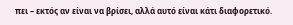πει – εκτός αν είναι να βρίσει, αλλά αυτό είναι κάτι διαφορετικό.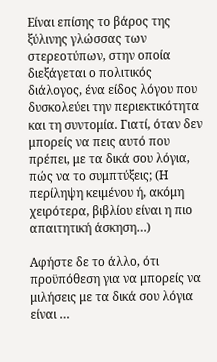Είναι επίσης το βάρος της ξύλινης γλώσσας των στερεοτύπων, στην οποία διεξάγεται ο πολιτικός διάλογος, ένα είδος λόγου που δυσκολεύει την περιεκτικότητα και τη συντομία. Γιατί, όταν δεν μπορείς να πεις αυτό που πρέπει, με τα δικά σου λόγια, πώς να το συμπτύξεις; (Η περίληψη κειμένου ή, ακόμη χειρότερα, βιβλίου είναι η πιο απαιτητική άσκηση…)

Αφήστε δε το άλλο, ότι προϋπόθεση για να μπορείς να μιλήσεις με τα δικά σου λόγια είναι …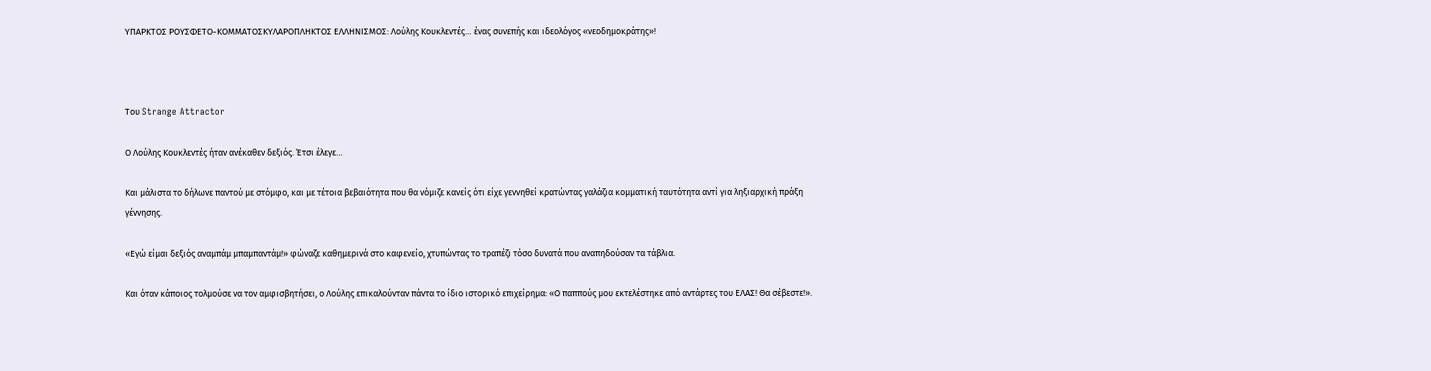ΥΠΑΡΚΤΟΣ ΡΟΥΣΦΕΤΟ-ΚΟΜΜΑΤΟΣΚΥΛΑΡΟΠΛΗΚΤΟΣ ΕΛΛΗΝΙΣΜΟΣ: Λούλης Κουκλεντές… ένας συνεπής και ιδεολόγος «νεοδημοκράτης»!



Του Strange Attractor

Ο Λούλης Κουκλεντές ήταν ανέκαθεν δεξιός. Έτσι έλεγε…

Και μάλιστα το δήλωνε παντού με στόμφο, και με τέτοια βεβαιότητα που θα νόμιζε κανείς ότι είχε γεννηθεί κρατώντας γαλάζια κομματική ταυτότητα αντί για ληξιαρχική πράξη γέννησης.

«Εγώ είμαι δεξιός αναμπάμ μπαμπαντάμ!» φώναζε καθημερινά στο καφενείο, χτυπώντας το τραπέζι τόσο δυνατά που αναπηδούσαν τα τάβλια.

Και όταν κάποιος τολμούσε να τον αμφισβητήσει, ο Λούλης επικαλούνταν πάντα το ίδιο ιστορικό επιχείρημα: «Ο παππούς μου εκτελέστηκε από αντάρτες του ΕΛΑΣ! Θα σέβεστε!».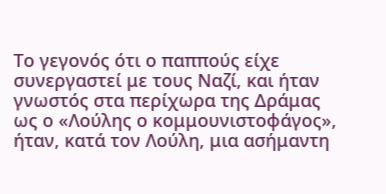Το γεγονός ότι ο παππούς είχε συνεργαστεί με τους Ναζί, και ήταν γνωστός στα περίχωρα της Δράμας ως ο «Λούλης ο κομμουνιστοφάγος», ήταν, κατά τον Λούλη, μια ασήμαντη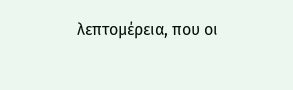λεπτομέρεια, που οι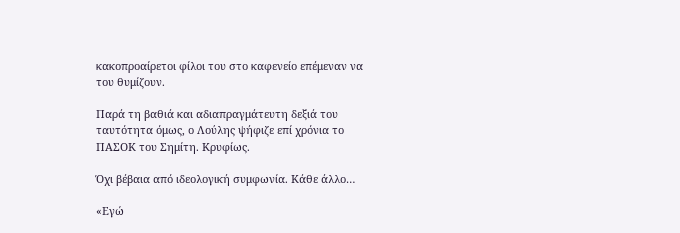κακοπροαίρετοι φίλοι του στο καφενείο επέμεναν να του θυμίζουν.

Παρά τη βαθιά και αδιαπραγμάτευτη δεξιά του ταυτότητα όμως, ο Λούλης ψήφιζε επί χρόνια το ΠΑΣΟΚ του Σημίτη. Κρυφίως.

Όχι βέβαια από ιδεολογική συμφωνία. Κάθε άλλο…

«Εγώ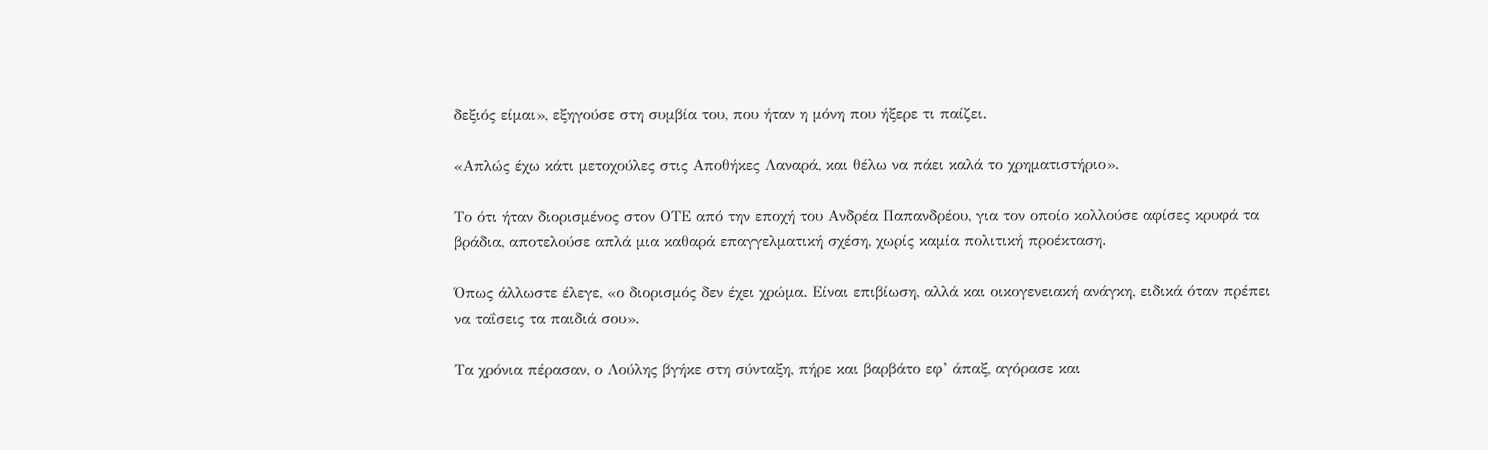δεξιός είμαι», εξηγούσε στη συμβία του, που ήταν η μόνη που ήξερε τι παίζει.

«Απλώς έχω κάτι μετοχούλες στις Αποθήκες Λαναρά, και θέλω να πάει καλά το χρηματιστήριο».

Το ότι ήταν διορισμένος στον ΟΤΕ από την εποχή του Ανδρέα Παπανδρέου, για τον οποίο κολλούσε αφίσες κρυφά τα βράδια, αποτελούσε απλά μια καθαρά επαγγελματική σχέση, χωρίς καμία πολιτική προέκταση.

Όπως άλλωστε έλεγε, «ο διορισμός δεν έχει χρώμα. Είναι επιβίωση, αλλά και οικογενειακή ανάγκη, ειδικά όταν πρέπει να ταΐσεις τα παιδιά σου».

Τα χρόνια πέρασαν, ο Λούλης βγήκε στη σύνταξη, πήρε και βαρβάτο εφ’ άπαξ, αγόρασε και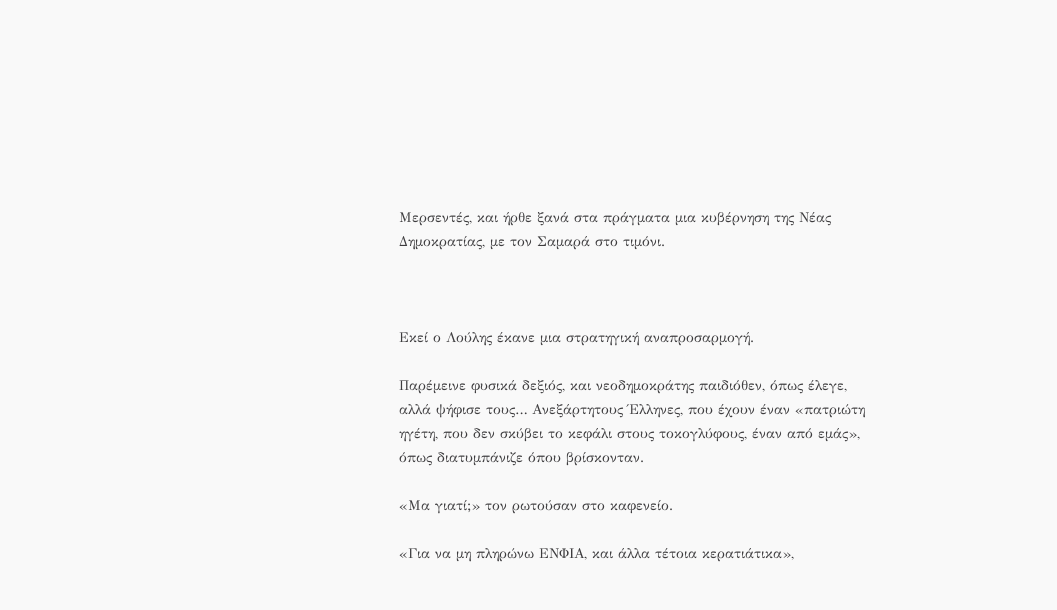Μερσεντές, και ήρθε ξανά στα πράγματα μια κυβέρνηση της Νέας Δημοκρατίας, με τον Σαμαρά στο τιμόνι.



Εκεί ο Λούλης έκανε μια στρατηγική αναπροσαρμογή.

Παρέμεινε φυσικά δεξιός, και νεοδημοκράτης παιδιόθεν, όπως έλεγε, αλλά ψήφισε τους… Ανεξάρτητους Έλληνες, που έχουν έναν «πατριώτη ηγέτη, που δεν σκύβει το κεφάλι στους τοκογλύφους, έναν από εμάς», όπως διατυμπάνιζε όπου βρίσκονταν.

«Μα γιατί;» τον ρωτούσαν στο καφενείο.

«Για να μη πληρώνω ΕΝΦΙΑ, και άλλα τέτοια κερατιάτικα»,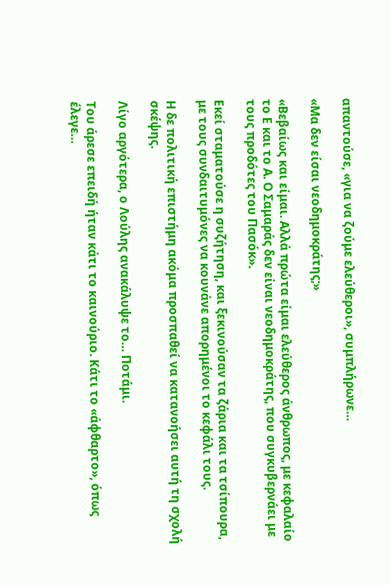απαντούσε, «για να ζούμε ελεύθεροι», συμπλήρωνε…

«Μα δεν είσαι νεοδημοκράτης;»

«Βεβαίως και είμαι. Αλλά πρώτα είμαι ελεύθερος άνθρωπος, με κεφαλαίο το Ε και το Α. Ο Σαμαράς δεν είναι νεοδημοκράτης, που συγκυβερνάει με τους προδότες του Πασόκ».

Εκεί σταματούσε η συζήτηση, και ξεκινούσαν τα ζάρια και τα τσίπουρα, με τους συνδαιτυμόνες να κουνάνε απορημένοι το κεφάλι τους.

Η δε πολιτική επιστήμη ακόμα προσπαθεί να κατανοήσει αυτή τη σχολή σκέψης.

Λίγο αργότερα, ο Λούλης ανακάλυψε το… Ποτάμι.

Του άρεσε επειδή ήταν κάτι το καινούριο. Κάτι το «άφθαρτο», όπως έλεγε…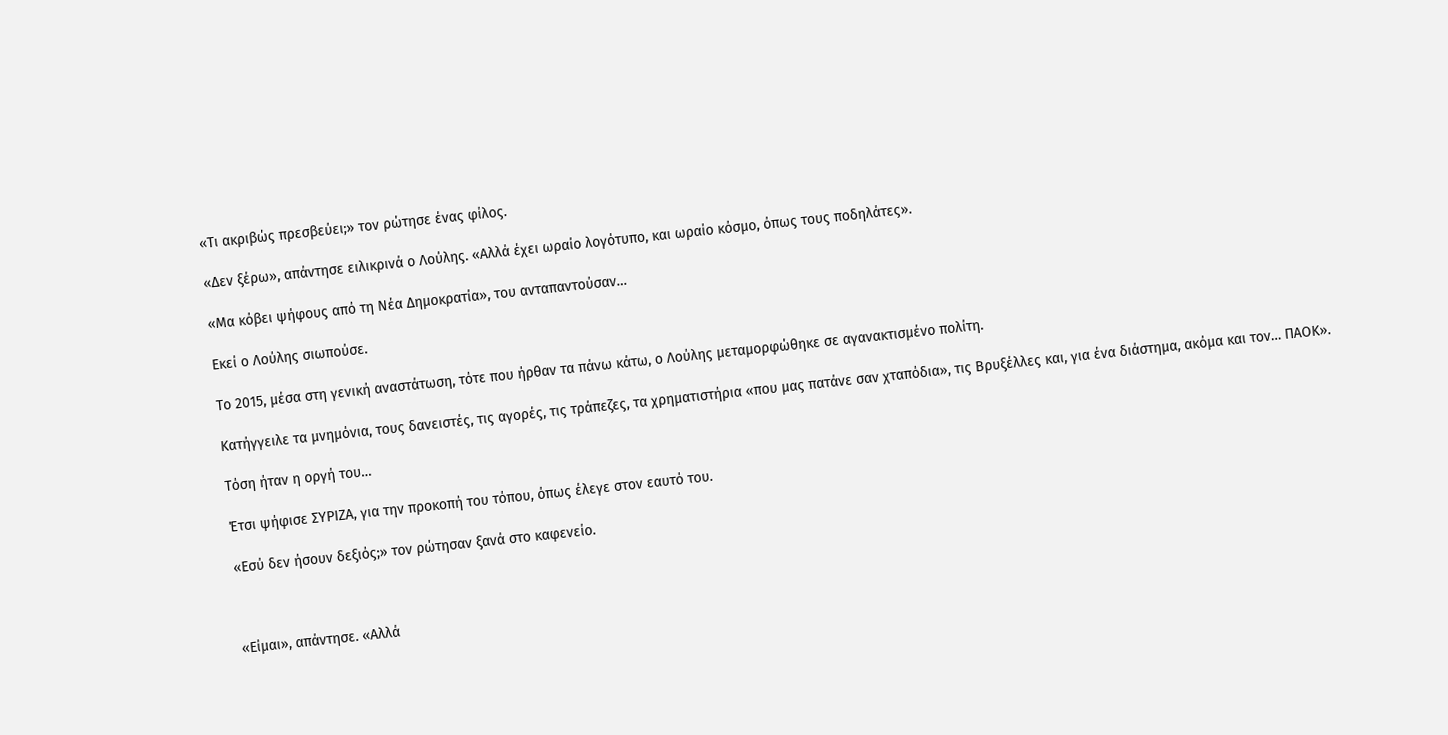«Τι ακριβώς πρεσβεύει;» τον ρώτησε ένας φίλος.

«Δεν ξέρω», απάντησε ειλικρινά ο Λούλης. «Αλλά έχει ωραίο λογότυπο, και ωραίο κόσμο, όπως τους ποδηλάτες».

«Μα κόβει ψήφους από τη Νέα Δημοκρατία», του ανταπαντούσαν…

Εκεί ο Λούλης σιωπούσε.

Το 2015, μέσα στη γενική αναστάτωση, τότε που ήρθαν τα πάνω κάτω, ο Λούλης μεταμορφώθηκε σε αγανακτισμένο πολίτη.

Κατήγγειλε τα μνημόνια, τους δανειστές, τις αγορές, τις τράπεζες, τα χρηματιστήρια «που μας πατάνε σαν χταπόδια», τις Βρυξέλλες και, για ένα διάστημα, ακόμα και τον… ΠΑΟΚ».

Τόση ήταν η οργή του…

Έτσι ψήφισε ΣΥΡΙΖΑ, για την προκοπή του τόπου, όπως έλεγε στον εαυτό του.

«Εσύ δεν ήσουν δεξιός;» τον ρώτησαν ξανά στο καφενείο.



«Είμαι», απάντησε. «Αλλά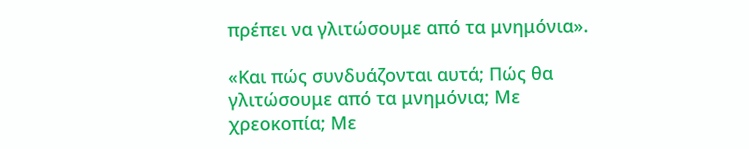πρέπει να γλιτώσουμε από τα μνημόνια».

«Και πώς συνδυάζονται αυτά; Πώς θα γλιτώσουμε από τα μνημόνια; Με χρεοκοπία; Με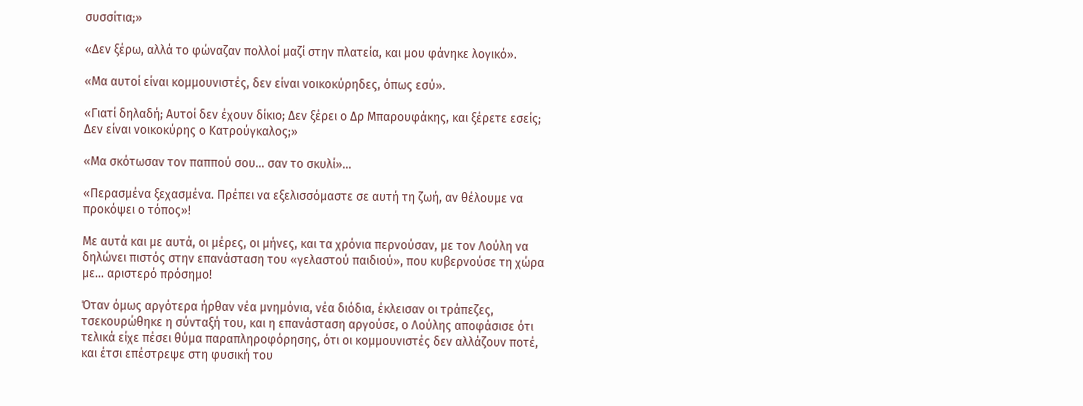συσσίτια;»

«Δεν ξέρω, αλλά το φώναζαν πολλοί μαζί στην πλατεία, και μου φάνηκε λογικό».

«Μα αυτοί είναι κομμουνιστές, δεν είναι νοικοκύρηδες, όπως εσύ».

«Γιατί δηλαδή; Αυτοί δεν έχουν δίκιο; Δεν ξέρει ο Δρ Μπαρουφάκης, και ξέρετε εσείς; Δεν είναι νοικοκύρης ο Κατρούγκαλος;»

«Μα σκότωσαν τον παππού σου… σαν το σκυλί»…

«Περασμένα ξεχασμένα. Πρέπει να εξελισσόμαστε σε αυτή τη ζωή, αν θέλουμε να προκόψει ο τόπος»!

Με αυτά και με αυτά, οι μέρες, οι μήνες, και τα χρόνια περνούσαν, με τον Λούλη να δηλώνει πιστός στην επανάσταση του «γελαστού παιδιού», που κυβερνούσε τη χώρα με… αριστερό πρόσημο!

Όταν όμως αργότερα ήρθαν νέα μνημόνια, νέα διόδια, έκλεισαν οι τράπεζες, τσεκουρώθηκε η σύνταξή του, και η επανάσταση αργούσε, ο Λούλης αποφάσισε ότι τελικά είχε πέσει θύμα παραπληροφόρησης, ότι οι κομμουνιστές δεν αλλάζουν ποτέ, και έτσι επέστρεψε στη φυσική του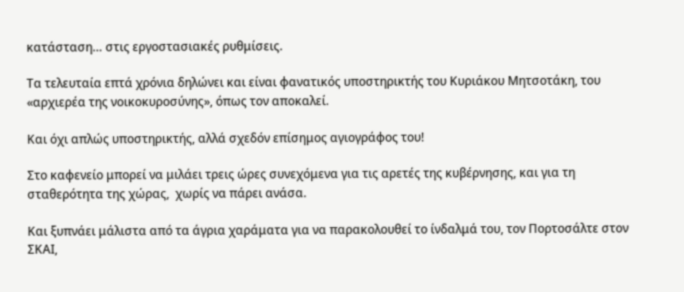κατάσταση… στις εργοστασιακές ρυθμίσεις.

Τα τελευταία επτά χρόνια δηλώνει και είναι φανατικός υποστηρικτής του Κυριάκου Μητσοτάκη, του «αρχιερέα της νοικοκυροσύνης», όπως τον αποκαλεί.

Και όχι απλώς υποστηρικτής, αλλά σχεδόν επίσημος αγιογράφος του!

Στο καφενείο μπορεί να μιλάει τρεις ώρες συνεχόμενα για τις αρετές της κυβέρνησης, και για τη σταθερότητα της χώρας,  χωρίς να πάρει ανάσα.

Και ξυπνάει μάλιστα από τα άγρια χαράματα για να παρακολουθεί το ίνδαλμά του, τον Πορτοσάλτε στον ΣΚΑΙ,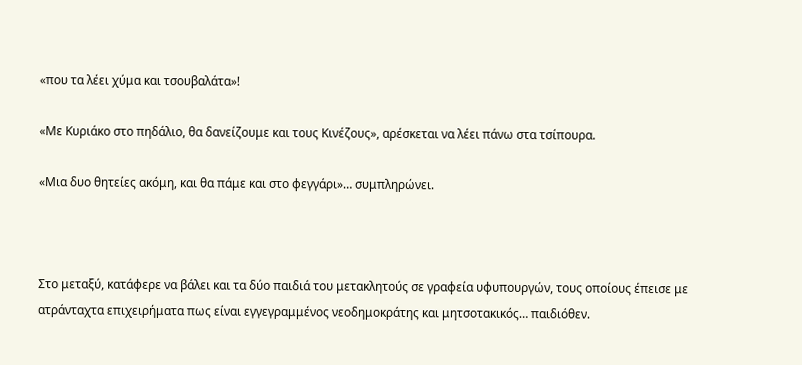«που τα λέει χύμα και τσουβαλάτα»!

«Με Κυριάκο στο πηδάλιο, θα δανείζουμε και τους Κινέζους», αρέσκεται να λέει πάνω στα τσίπουρα.

«Μια δυο θητείες ακόμη, και θα πάμε και στο φεγγάρι»… συμπληρώνει.



Στο μεταξύ, κατάφερε να βάλει και τα δύο παιδιά του μετακλητούς σε γραφεία υφυπουργών, τους οποίους έπεισε με ατράνταχτα επιχειρήματα πως είναι εγγεγραμμένος νεοδημοκράτης και μητσοτακικός… παιδιόθεν.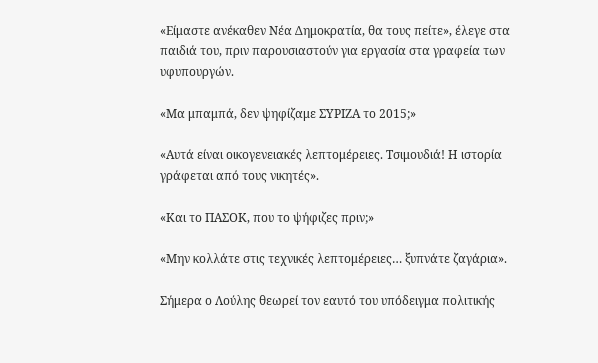«Είμαστε ανέκαθεν Νέα Δημοκρατία, θα τους πείτε», έλεγε στα παιδιά του, πριν παρουσιαστούν για εργασία στα γραφεία των υφυπουργών.

«Μα μπαμπά, δεν ψηφίζαμε ΣΥΡΙΖΑ το 2015;»

«Αυτά είναι οικογενειακές λεπτομέρειες. Τσιμουδιά! Η ιστορία γράφεται από τους νικητές».

«Και το ΠΑΣΟΚ, που το ψήφιζες πριν;»

«Μην κολλάτε στις τεχνικές λεπτομέρειες… ξυπνάτε ζαγάρια».

Σήμερα ο Λούλης θεωρεί τον εαυτό του υπόδειγμα πολιτικής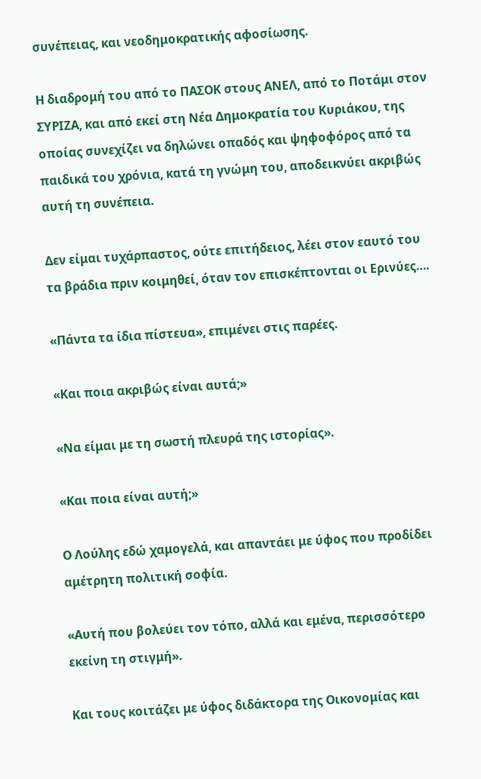συνέπειας, και νεοδημοκρατικής αφοσίωσης.

Η διαδρομή του από το ΠΑΣΟΚ στους ΑΝΕΛ, από το Ποτάμι στον ΣΥΡΙΖΑ, και από εκεί στη Νέα Δημοκρατία του Κυριάκου, της οποίας συνεχίζει να δηλώνει οπαδός και ψηφοφόρος από τα παιδικά του χρόνια, κατά τη γνώμη του, αποδεικνύει ακριβώς αυτή τη συνέπεια.

Δεν είμαι τυχάρπαστος, ούτε επιτήδειος, λέει στον εαυτό του τα βράδια πριν κοιμηθεί, όταν τον επισκέπτονται οι Ερινύες….

«Πάντα τα ίδια πίστευα», επιμένει στις παρέες.

«Και ποια ακριβώς είναι αυτά;»

«Να είμαι με τη σωστή πλευρά της ιστορίας».

«Και ποια είναι αυτή;»

Ο Λούλης εδώ χαμογελά, και απαντάει με ύφος που προδίδει αμέτρητη πολιτική σοφία.

«Αυτή που βολεύει τον τόπο, αλλά και εμένα, περισσότερο εκείνη τη στιγμή».

Και τους κοιτάζει με ύφος διδάκτορα της Οικονομίας και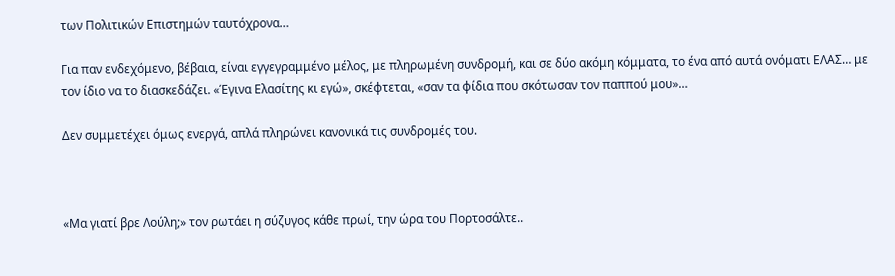των Πολιτικών Επιστημών ταυτόχρονα…

Για παν ενδεχόμενο, βέβαια, είναι εγγεγραμμένο μέλος, με πληρωμένη συνδρομή, και σε δύο ακόμη κόμματα, το ένα από αυτά ονόματι ΕΛΑΣ… με τον ίδιο να το διασκεδάζει. «Έγινα Ελασίτης κι εγώ», σκέφτεται, «σαν τα φίδια που σκότωσαν τον παππού μου»…

Δεν συμμετέχει όμως ενεργά, απλά πληρώνει κανονικά τις συνδρομές του.



«Μα γιατί βρε Λούλη;» τον ρωτάει η σύζυγος κάθε πρωί, την ώρα του Πορτοσάλτε..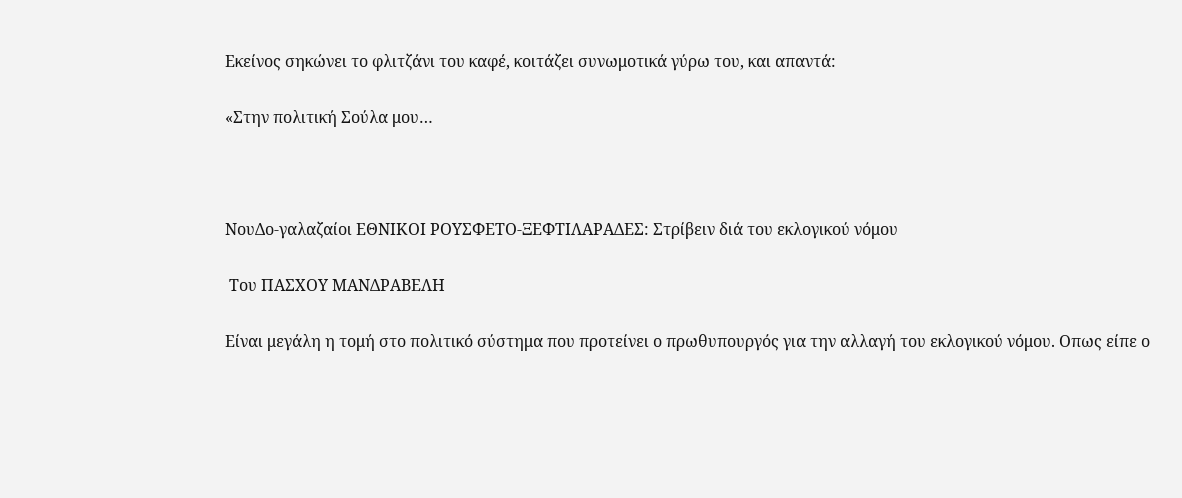Εκείνος σηκώνει το φλιτζάνι του καφέ, κοιτάζει συνωμοτικά γύρω του, και απαντά:

«Στην πολιτική Σούλα μου…



ΝουΔο-γαλαζαίοι ΕΘΝΙΚΟΙ ΡΟΥΣΦΕΤΟ-ΞΕΦΤΙΛΑΡΑΔΕΣ: Στρίβειν διά του εκλογικού νόμου

 Του ΠΑΣΧΟΥ ΜΑΝΔΡΑΒΕΛΗ

Είναι μεγάλη η τομή στο πολιτικό σύστημα που προτείνει ο πρωθυπουργός για την αλλαγή του εκλογικού νόμου. Οπως είπε ο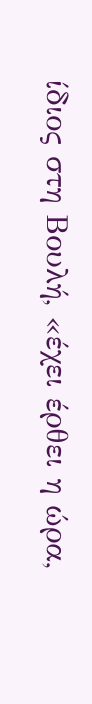ίδιος στη Βουλή, «έχει έρθει η ώρα,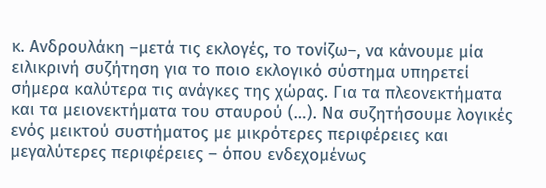κ. Ανδρουλάκη –μετά τις εκλογές, το τονίζω–, να κάνουμε μία ειλικρινή συζήτηση για το ποιο εκλογικό σύστημα υπηρετεί σήμερα καλύτερα τις ανάγκες της χώρας. Για τα πλεονεκτήματα και τα μειονεκτήματα του σταυρού (…). Να συζητήσουμε λογικές ενός μεικτού συστήματος με μικρότερες περιφέρειες και μεγαλύτερες περιφέρειες – όπου ενδεχομένως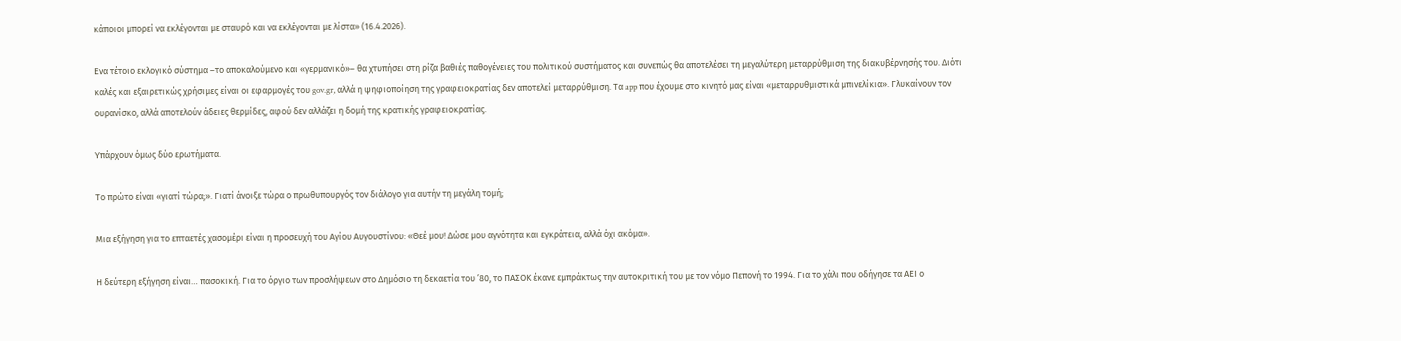κάποιοι μπορεί να εκλέγονται με σταυρό και να εκλέγονται με λίστα» (16.4.2026).

Ενα τέτοιο εκλογικό σύστημα –το αποκαλούμενο και «γερμανικό»– θα χτυπήσει στη ρίζα βαθιές παθογένειες του πολιτικού συστήματος και συνεπώς θα αποτελέσει τη μεγαλύτερη μεταρρύθμιση της διακυβέρνησής του. Διότι καλές και εξαιρετικώς χρήσιμες είναι οι εφαρμογές του gov.gr, αλλά η ψηφιοποίηση της γραφειοκρατίας δεν αποτελεί μεταρρύθμιση. Τα app που έχουμε στο κινητό μας είναι «μεταρρυθμιστικά μπινελίκια». Γλυκαίνουν τον ουρανίσκο, αλλά αποτελούν άδειες θερμίδες, αφού δεν αλλάζει η δομή της κρατικής γραφειοκρατίας.

Υπάρχουν όμως δύο ερωτήματα.

Το πρώτο είναι «γιατί τώρα;». Γιατί άνοιξε τώρα ο πρωθυπουργός τον διάλογο για αυτήν τη μεγάλη τομή;

Μια εξήγηση για το επταετές χασομέρι είναι η προσευχή του Αγίου Αυγουστίνου: «Θεέ μου! Δώσε μου αγνότητα και εγκράτεια, αλλά όχι ακόμα».

Η δεύτερη εξήγηση είναι… πασοκική. Για το όργιο των προσλήψεων στο Δημόσιο τη δεκαετία του ’80, το ΠΑΣΟΚ έκανε εμπράκτως την αυτοκριτική του με τον νόμο Πεπονή το 1994. Για το χάλι που οδήγησε τα ΑΕΙ ο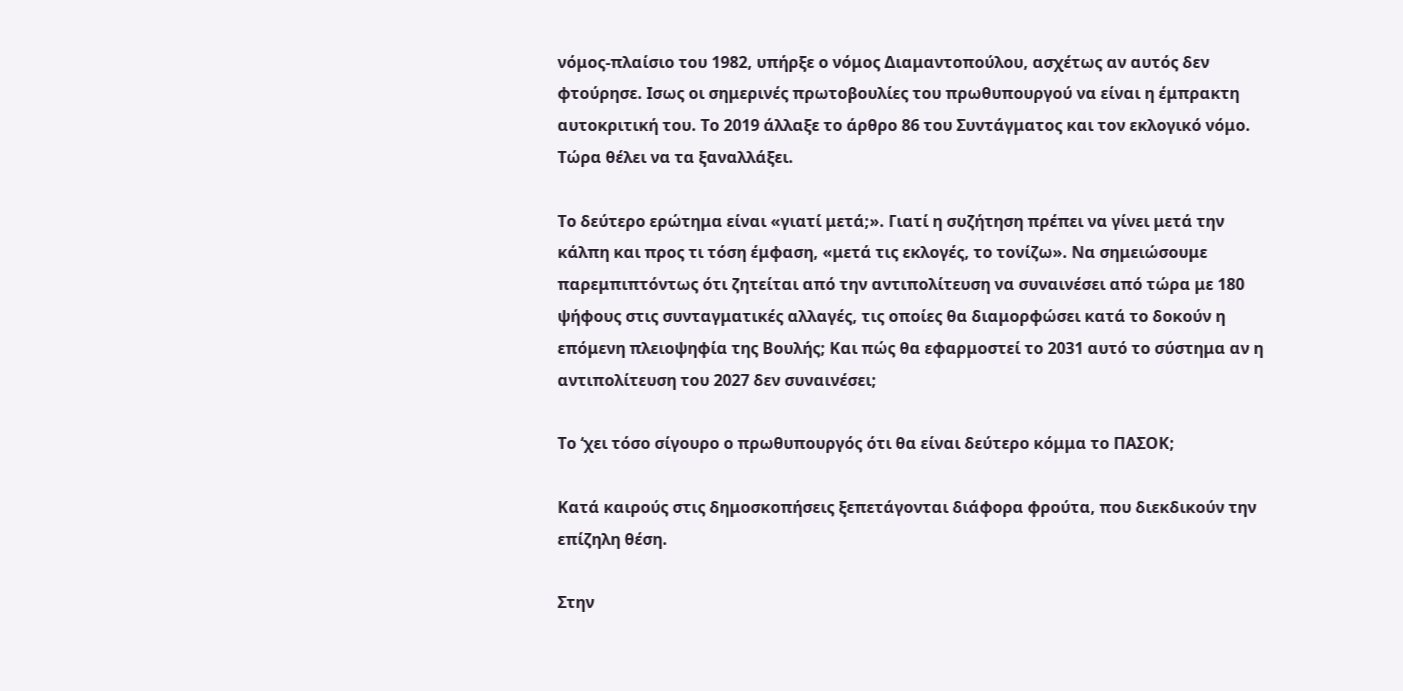νόμος-πλαίσιο του 1982, υπήρξε ο νόμος Διαμαντοπούλου, ασχέτως αν αυτός δεν φτούρησε. Ισως οι σημερινές πρωτοβουλίες του πρωθυπουργού να είναι η έμπρακτη αυτοκριτική του. Το 2019 άλλαξε το άρθρο 86 του Συντάγματος και τον εκλογικό νόμο. Τώρα θέλει να τα ξαναλλάξει.

Το δεύτερο ερώτημα είναι «γιατί μετά;». Γιατί η συζήτηση πρέπει να γίνει μετά την κάλπη και προς τι τόση έμφαση, «μετά τις εκλογές, το τονίζω». Να σημειώσουμε παρεμπιπτόντως ότι ζητείται από την αντιπολίτευση να συναινέσει από τώρα με 180 ψήφους στις συνταγματικές αλλαγές, τις οποίες θα διαμορφώσει κατά το δοκούν η επόμενη πλειοψηφία της Βουλής; Και πώς θα εφαρμοστεί το 2031 αυτό το σύστημα αν η αντιπολίτευση του 2027 δεν συναινέσει;

Το ‘χει τόσο σίγουρο ο πρωθυπουργός ότι θα είναι δεύτερο κόμμα το ΠΑΣΟΚ;

Κατά καιρούς στις δημοσκοπήσεις ξεπετάγονται διάφορα φρούτα, που διεκδικούν την επίζηλη θέση.

Στην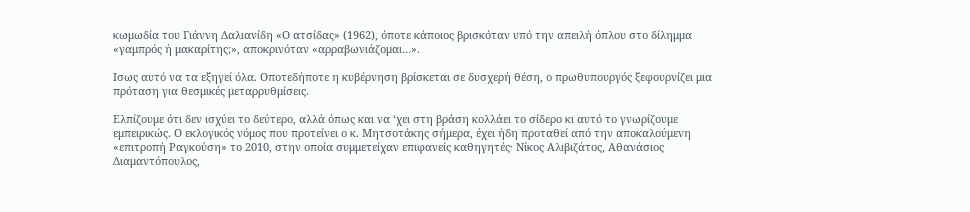κωμωδία του Γιάννη Δαλιανίδη «Ο ατσίδας» (1962), όποτε κάποιος βρισκόταν υπό την απειλή όπλου στο δίλημμα «γαμπρός ή μακαρίτης;», αποκρινόταν «αρραβωνιάζομαι…».

Ισως αυτό να τα εξηγεί όλα. Οποτεδήποτε η κυβέρνηση βρίσκεται σε δυσχερή θέση, ο πρωθυπουργός ξεφουρνίζει μια πρόταση για θεσμικές μεταρρυθμίσεις.

Ελπίζουμε ότι δεν ισχύει το δεύτερο, αλλά όπως και να ‘χει στη βράση κολλάει το σίδερο κι αυτό το γνωρίζουμε εμπειρικώς. Ο εκλογικός νόμος που προτείνει ο κ. Μητσοτάκης σήμερα, έχει ήδη προταθεί από την αποκαλούμενη «επιτροπή Ραγκούση» το 2010, στην οποία συμμετείχαν επιφανείς καθηγητές· Νίκος Αλιβιζάτος, Αθανάσιος Διαμαντόπουλος,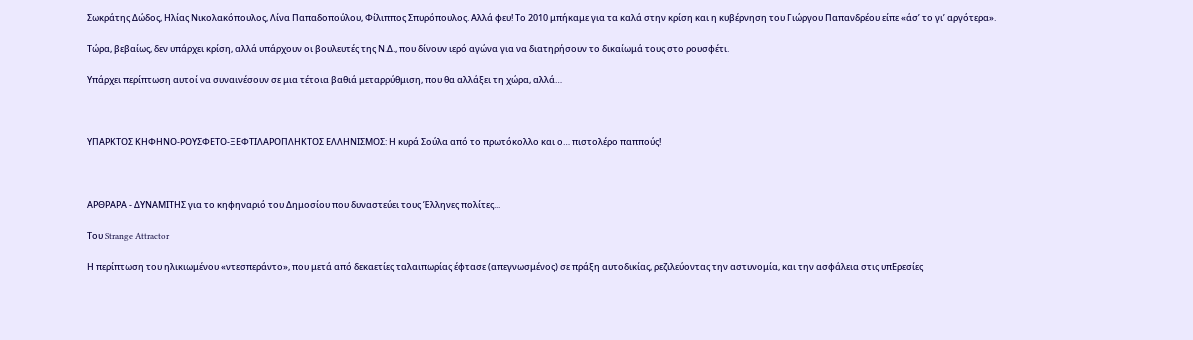Σωκράτης Δώδος, Ηλίας Νικολακόπουλος, Λίνα Παπαδοπούλου, Φίλιππος Σπυρόπουλος. Αλλά φευ! Το 2010 μπήκαμε για τα καλά στην κρίση και η κυβέρνηση του Γιώργου Παπανδρέου είπε «άσ’ το γι’ αργότερα».

Τώρα, βεβαίως, δεν υπάρχει κρίση, αλλά υπάρχουν οι βουλευτές της Ν.Δ., που δίνουν ιερό αγώνα για να διατηρήσουν το δικαίωμά τους στο ρουσφέτι.

Υπάρχει περίπτωση αυτοί να συναινέσουν σε μια τέτοια βαθιά μεταρρύθμιση, που θα αλλάξει τη χώρα, αλλά…



ΥΠΑΡΚΤΟΣ ΚΗΦΗΝΟ-ΡΟΥΣΦΕΤΟ-ΞΕΦΤΙΛΑΡΟΠΛΗΚΤΟΣ ΕΛΛΗΝΙΣΜΟΣ: Η κυρά Σούλα από το πρωτόκολλο και ο… πιστολέρο παππούς!



ΑΡΘΡΑΡΑ - ΔΥΝΑΜΙΤΗΣ για το κηφηναριό του Δημοσίου που δυναστεύει τους Έλληνες πολίτες...

Του Strange Attractor

Η περίπτωση του ηλικιωμένου «ντεσπεράντο», που μετά από δεκαετίες ταλαιπωρίας έφτασε (απεγνωσμένος) σε πράξη αυτοδικίας, ρεζιλεύοντας την αστυνομία, και την ασφάλεια στις υπΕρεσίες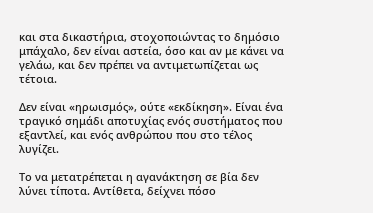και στα δικαστήρια, στοχοποιώντας το δημόσιο μπάχαλο, δεν είναι αστεία, όσο και αν με κάνει να γελάω, και δεν πρέπει να αντιμετωπίζεται ως τέτοια.

Δεν είναι «ηρωισμός», ούτε «εκδίκηση». Είναι ένα τραγικό σημάδι αποτυχίας ενός συστήματος που εξαντλεί, και ενός ανθρώπου που στο τέλος λυγίζει.

Το να μετατρέπεται η αγανάκτηση σε βία δεν λύνει τίποτα. Αντίθετα, δείχνει πόσο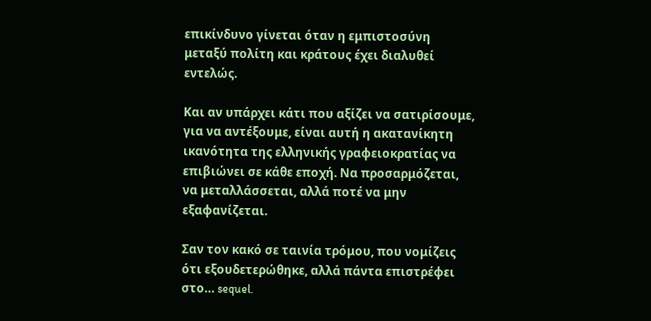επικίνδυνο γίνεται όταν η εμπιστοσύνη μεταξύ πολίτη και κράτους έχει διαλυθεί εντελώς.

Και αν υπάρχει κάτι που αξίζει να σατιρίσουμε, για να αντέξουμε, είναι αυτή η ακατανίκητη ικανότητα της ελληνικής γραφειοκρατίας να επιβιώνει σε κάθε εποχή. Να προσαρμόζεται, να μεταλλάσσεται, αλλά ποτέ να μην εξαφανίζεται.

Σαν τον κακό σε ταινία τρόμου, που νομίζεις ότι εξουδετερώθηκε, αλλά πάντα επιστρέφει στο… sequel.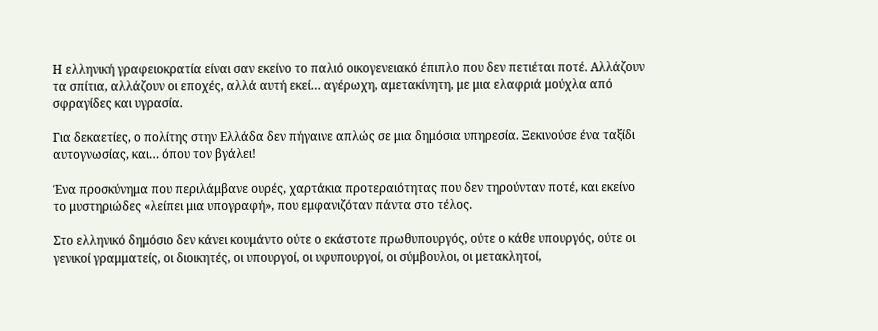Η ελληνική γραφειοκρατία είναι σαν εκείνο το παλιό οικογενειακό έπιπλο που δεν πετιέται ποτέ. Αλλάζουν τα σπίτια, αλλάζουν οι εποχές, αλλά αυτή εκεί… αγέρωχη, αμετακίνητη, με μια ελαφριά μούχλα από σφραγίδες και υγρασία.

Για δεκαετίες, ο πολίτης στην Ελλάδα δεν πήγαινε απλώς σε μια δημόσια υπηρεσία. Ξεκινούσε ένα ταξίδι αυτογνωσίας, και… όπου τον βγάλει!

Ένα προσκύνημα που περιλάμβανε ουρές, χαρτάκια προτεραιότητας που δεν τηρούνταν ποτέ, και εκείνο το μυστηριώδες «λείπει μια υπογραφή», που εμφανιζόταν πάντα στο τέλος.

Στο ελληνικό δημόσιο δεν κάνει κουμάντο ούτε ο εκάστοτε πρωθυπουργός, ούτε ο κάθε υπουργός, ούτε οι γενικοί γραμματείς, οι διοικητές, οι υπουργοί, οι υφυπουργοί, οι σύμβουλοι, οι μετακλητοί,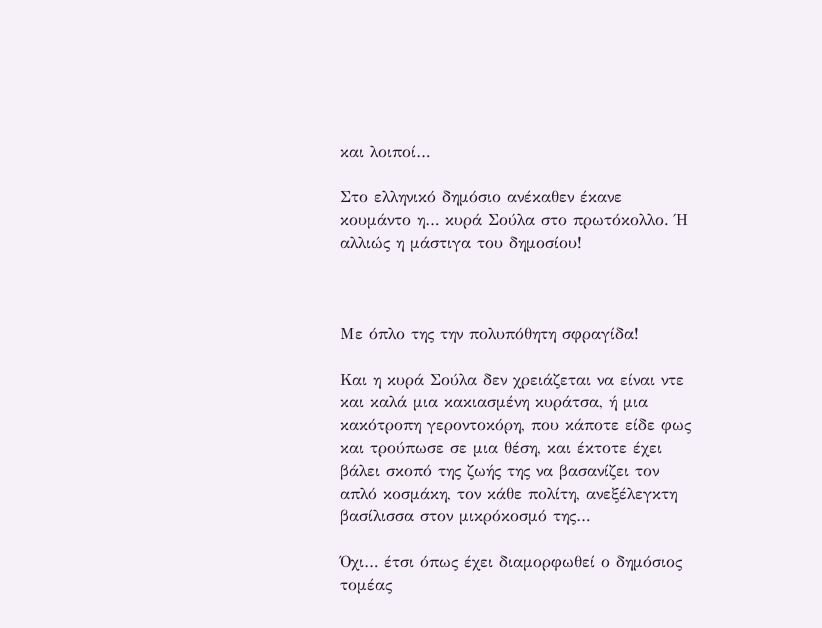και λοιποί…

Στο ελληνικό δημόσιο ανέκαθεν έκανε κουμάντο η… κυρά Σούλα στο πρωτόκολλο. Ή αλλιώς η μάστιγα του δημοσίου!



Με όπλο της την πολυπόθητη σφραγίδα!

Και η κυρά Σούλα δεν χρειάζεται να είναι ντε και καλά μια κακιασμένη κυράτσα, ή μια κακότροπη γεροντοκόρη, που κάποτε είδε φως και τρούπωσε σε μια θέση, και έκτοτε έχει βάλει σκοπό της ζωής της να βασανίζει τον απλό κοσμάκη, τον κάθε πολίτη, ανεξέλεγκτη βασίλισσα στον μικρόκοσμό της…

Όχι… έτσι όπως έχει διαμορφωθεί ο δημόσιος τομέας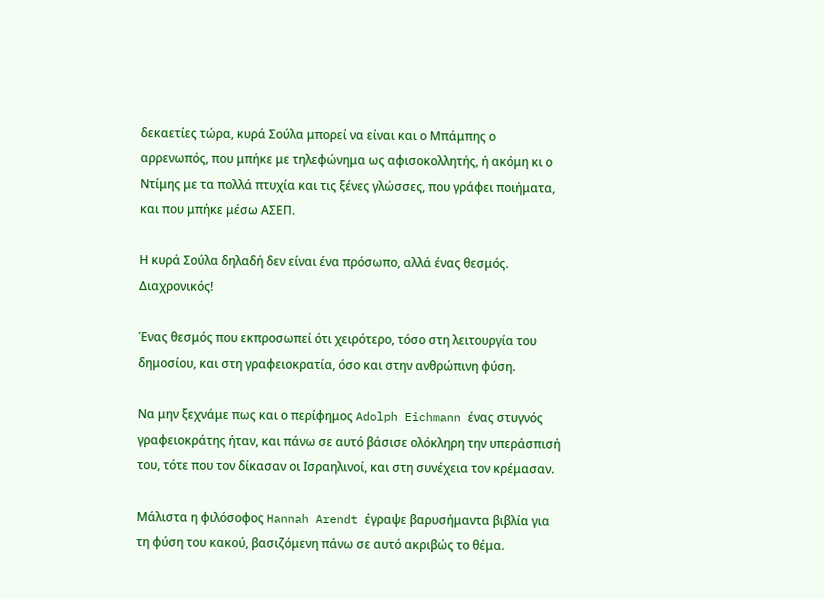δεκαετίες τώρα, κυρά Σούλα μπορεί να είναι και ο Μπάμπης ο αρρενωπός, που μπήκε με τηλεφώνημα ως αφισοκολλητής, ή ακόμη κι ο Ντίμης με τα πολλά πτυχία και τις ξένες γλώσσες, που γράφει ποιήματα, και που μπήκε μέσω ΑΣΕΠ.

Η κυρά Σούλα δηλαδή δεν είναι ένα πρόσωπο, αλλά ένας θεσμός. Διαχρονικός!

Ένας θεσμός που εκπροσωπεί ότι χειρότερο, τόσο στη λειτουργία του δημοσίου, και στη γραφειοκρατία, όσο και στην ανθρώπινη φύση.

Να μην ξεχνάμε πως και ο περίφημος Adolph Eichmann ένας στυγνός γραφειοκράτης ήταν, και πάνω σε αυτό βάσισε ολόκληρη την υπεράσπισή του, τότε που τον δίκασαν οι Ισραηλινοί, και στη συνέχεια τον κρέμασαν.

Μάλιστα η φιλόσοφος Hannah Arendt έγραψε βαρυσήμαντα βιβλία για τη φύση του κακού, βασιζόμενη πάνω σε αυτό ακριβώς το θέμα.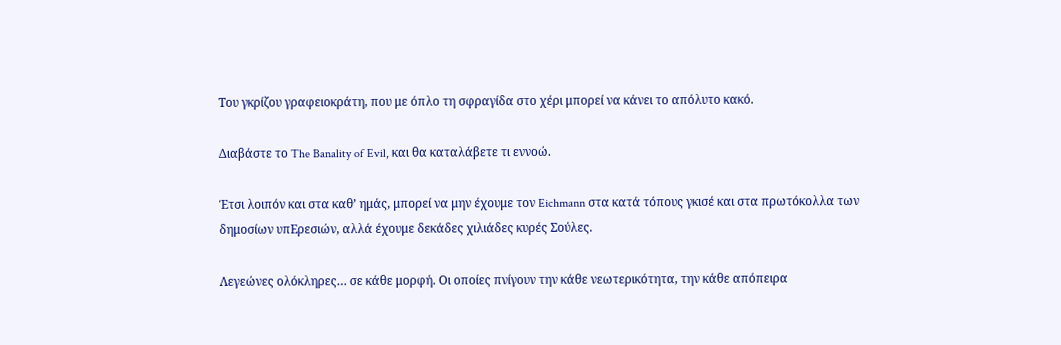Του γκρίζου γραφειοκράτη, που με όπλο τη σφραγίδα στο χέρι μπορεί να κάνει το απόλυτο κακό.

Διαβάστε το The Banality of Evil, και θα καταλάβετε τι εννοώ.

Έτσι λοιπόν και στα καθ’ ημάς, μπορεί να μην έχουμε τον Eichmann στα κατά τόπους γκισέ και στα πρωτόκολλα των δημοσίων υπΕρεσιών, αλλά έχουμε δεκάδες χιλιάδες κυρές Σούλες.

Λεγεώνες ολόκληρες… σε κάθε μορφή. Οι οποίες πνίγουν την κάθε νεωτερικότητα, την κάθε απόπειρα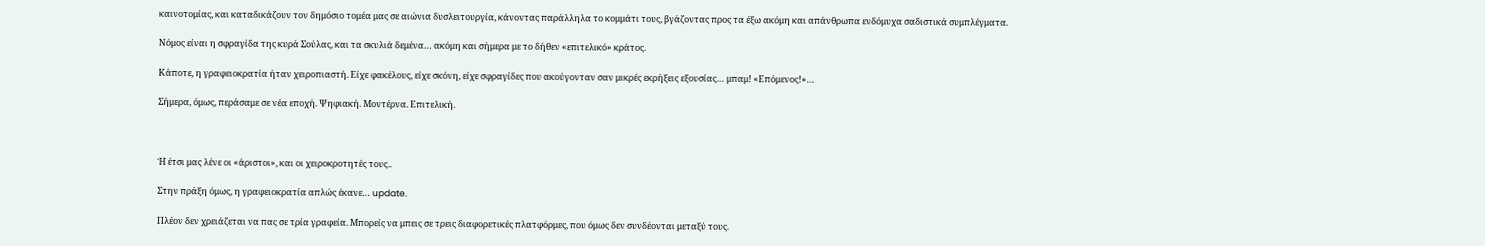καινοτομίας, και καταδικάζουν τον δημόσιο τομέα μας σε αιώνια δυσλειτουργία, κάνοντας παράλληλα το κομμάτι τους, βγάζοντας προς τα έξω ακόμη και απάνθρωπα ενδόμυχα σαδιστικά συμπλέγματα.

Νόμος είναι η σφραγίδα της κυρά Σούλας, και τα σκυλιά δεμένα… ακόμη και σήμερα με το δήθεν «επιτελικό» κράτος.

Κάποτε, η γραφειοκρατία ήταν χειροπιαστή. Είχε φακέλους, είχε σκόνη, είχε σφραγίδες που ακούγονταν σαν μικρές εκρήξεις εξουσίας… μπαμ! «Επόμενος!»…

Σήμερα, όμως, περάσαμε σε νέα εποχή. Ψηφιακή. Μοντέρνα. Επιτελική.



Ή έτσι μας λένε οι «άριστοι», και οι χειροκροτητές τους..

Στην πράξη όμως, η γραφειοκρατία απλώς έκανε… update.

Πλέον δεν χρειάζεται να πας σε τρία γραφεία. Μπορείς να μπεις σε τρεις διαφορετικές πλατφόρμες, που όμως δεν συνδέονται μεταξύ τους.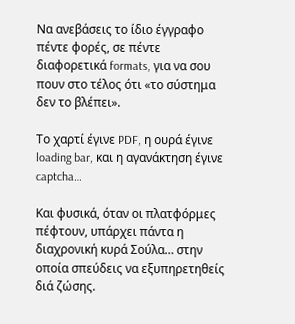Να ανεβάσεις το ίδιο έγγραφο πέντε φορές, σε πέντε διαφορετικά formats, για να σου πουν στο τέλος ότι «το σύστημα δεν το βλέπει».

Το χαρτί έγινε PDF, η ουρά έγινε loading bar, και η αγανάκτηση έγινε captcha…

Και φυσικά, όταν οι πλατφόρμες πέφτουν, υπάρχει πάντα η διαχρονική κυρά Σούλα… στην οποία σπεύδεις να εξυπηρετηθείς διά ζώσης.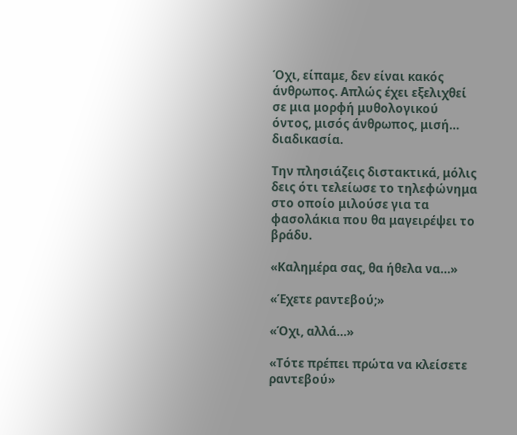Όχι, είπαμε, δεν είναι κακός άνθρωπος. Απλώς έχει εξελιχθεί σε μια μορφή μυθολογικού όντος, μισός άνθρωπος, μισή… διαδικασία.

Την πλησιάζεις διστακτικά, μόλις δεις ότι τελείωσε το τηλεφώνημα στο οποίο μιλούσε για τα φασολάκια που θα μαγειρέψει το βράδυ.

«Καλημέρα σας, θα ήθελα να…»

«Έχετε ραντεβού;»

«Όχι, αλλά…»

«Τότε πρέπει πρώτα να κλείσετε ραντεβού»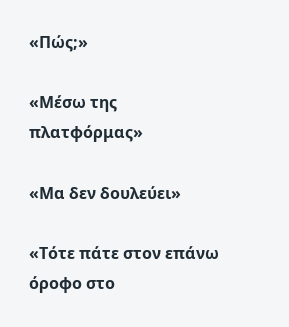«Πώς;»

«Μέσω της πλατφόρμας»

«Μα δεν δουλεύει»

«Τότε πάτε στον επάνω όροφο στο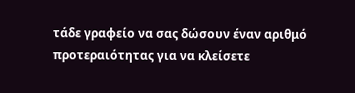τάδε γραφείο να σας δώσουν έναν αριθμό προτεραιότητας για να κλείσετε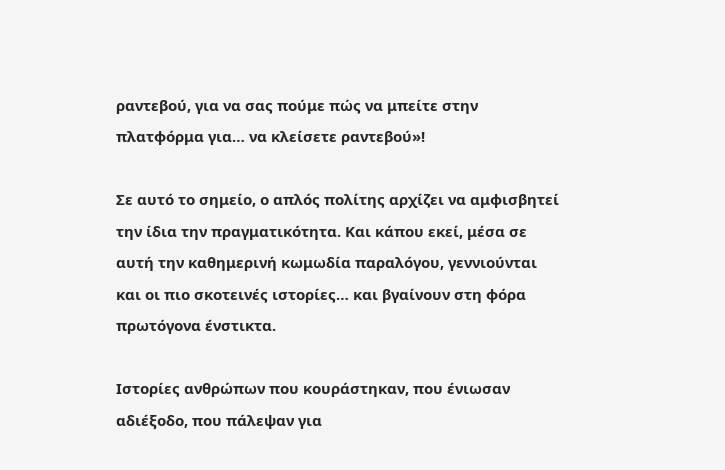ραντεβού, για να σας πούμε πώς να μπείτε στην πλατφόρμα για… να κλείσετε ραντεβού»!

Σε αυτό το σημείο, ο απλός πολίτης αρχίζει να αμφισβητεί την ίδια την πραγματικότητα. Και κάπου εκεί, μέσα σε αυτή την καθημερινή κωμωδία παραλόγου, γεννιούνται και οι πιο σκοτεινές ιστορίες… και βγαίνουν στη φόρα πρωτόγονα ένστικτα.

Ιστορίες ανθρώπων που κουράστηκαν, που ένιωσαν αδιέξοδο, που πάλεψαν για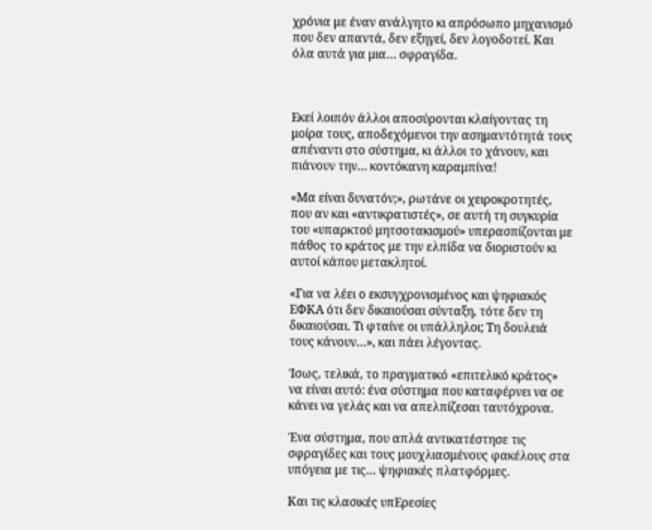χρόνια με έναν ανάλγητο κι απρόσωπο μηχανισμό που δεν απαντά, δεν εξηγεί, δεν λογοδοτεί. Και όλα αυτά για μια… σφραγίδα.



Εκεί λοιπόν άλλοι αποσύρονται κλαίγοντας τη μοίρα τους, αποδεχόμενοι την ασημαντότητά τους απέναντι στο σύστημα, κι άλλοι το χάνουν, και πιάνουν την… κοντόκανη καραμπίνα!

«Μα είναι δυνατόν;», ρωτάνε οι χειροκροτητές, που αν και «αντικρατιστές», σε αυτή τη συγκυρία του «υπαρκτού μητσοτακισμού» υπερασπίζονται με πάθος το κράτος με την ελπίδα να διοριστούν κι αυτοί κάπου μετακλητοί.

«Για να λέει ο εκσυγχρονισμένος και ψηφιακός ΕΦΚΑ ότι δεν δικαιούσαι σύνταξη, τότε δεν τη δικαιούσαι. Τι φταίνε οι υπάλληλοι; Τη δουλειά τους κάνουν…», και πάει λέγοντας.

Ίσως, τελικά, το πραγματικό «επιτελικό κράτος» να είναι αυτό: ένα σύστημα που καταφέρνει να σε κάνει να γελάς και να απελπίζεσαι ταυτόχρονα.

Ένα σύστημα, που απλά αντικατέστησε τις σφραγίδες και τους μουχλιασμένους φακέλους στα υπόγεια με τις… ψηφιακές πλατφόρμες.

Και τις κλασικές υπΕρεσίες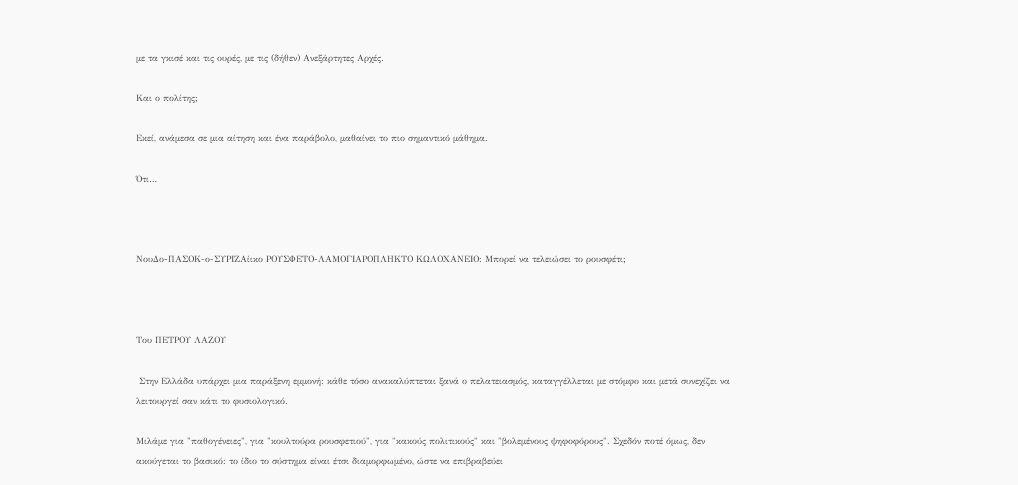με τα γκισέ και τις ουρές, με τις (δήθεν) Ανεξάρτητες Αρχές.

Και ο πολίτης;

Εκεί, ανάμεσα σε μια αίτηση και ένα παράβολο, μαθαίνει το πιο σημαντικό μάθημα.

Ότι…



ΝουΔο-ΠΑΣΟΚ-ο-ΣΥΡΙΖΑίικο ΡΟΥΣΦΕΤΟ-ΛΑΜΟΓΙΑΡΟΠΛΗΚΤΟ ΚΩΛΟΧΑΝΕΙΟ: Μπορεί να τελειώσει το ρουσφέτι;



Του ΠΕΤΡΟΥ ΛΑΖΟΥ

 Στην Ελλάδα υπάρχει μια παράξενη εμμονή: κάθε τόσο ανακαλύπτεται ξανά ο πελατειασμός, καταγγέλλεται με στόμφο και μετά συνεχίζει να λειτουργεί σαν κάτι το φυσιολογικό.

Μιλάμε για "παθογένειες", για "κουλτούρα ρουσφετιού", για "κακούς πολιτικούς" και "βολεμένους ψηφοφόρους". Σχεδόν ποτέ όμως, δεν ακούγεται το βασικό: το ίδιο το σύστημα είναι έτσι διαμορφωμένο, ώστε να επιβραβεύει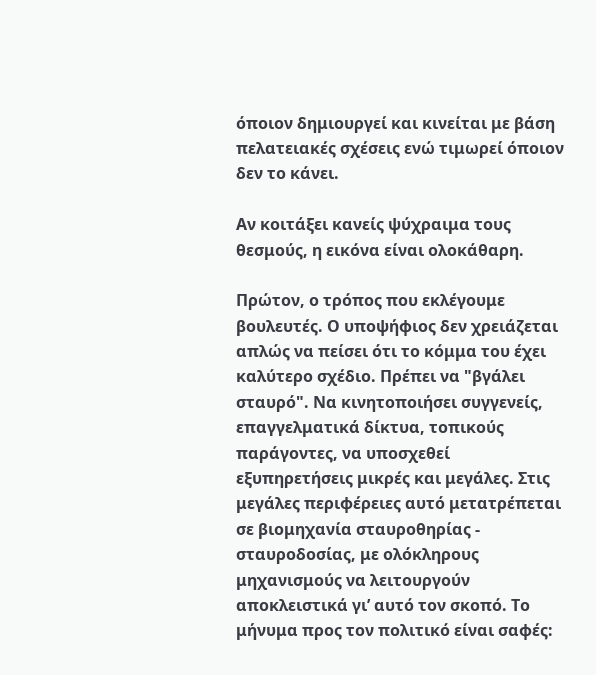όποιον δημιουργεί και κινείται με βάση πελατειακές σχέσεις ενώ τιμωρεί όποιον δεν το κάνει.

Αν κοιτάξει κανείς ψύχραιμα τους θεσμούς, η εικόνα είναι ολοκάθαρη.

Πρώτον, ο τρόπος που εκλέγουμε βουλευτές. Ο υποψήφιος δεν χρειάζεται απλώς να πείσει ότι το κόμμα του έχει καλύτερο σχέδιο. Πρέπει να "βγάλει σταυρό". Να κινητοποιήσει συγγενείς, επαγγελματικά δίκτυα, τοπικούς παράγοντες, να υποσχεθεί εξυπηρετήσεις μικρές και μεγάλες. Στις μεγάλες περιφέρειες αυτό μετατρέπεται σε βιομηχανία σταυροθηρίας - σταυροδοσίας, με ολόκληρους μηχανισμούς να λειτουργούν αποκλειστικά γι’ αυτό τον σκοπό. Το μήνυμα προς τον πολιτικό είναι σαφές: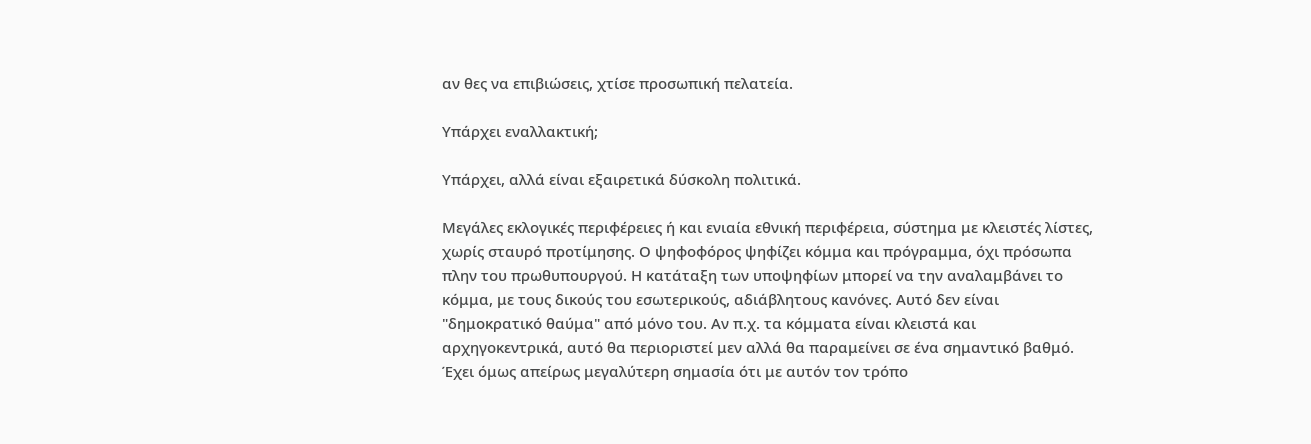αν θες να επιβιώσεις, χτίσε προσωπική πελατεία.

Υπάρχει εναλλακτική;

Υπάρχει, αλλά είναι εξαιρετικά δύσκολη πολιτικά.

Μεγάλες εκλογικές περιφέρειες ή και ενιαία εθνική περιφέρεια, σύστημα με κλειστές λίστες, χωρίς σταυρό προτίμησης. Ο ψηφοφόρος ψηφίζει κόμμα και πρόγραμμα, όχι πρόσωπα πλην του πρωθυπουργού. Η κατάταξη των υποψηφίων μπορεί να την αναλαμβάνει το κόμμα, με τους δικούς του εσωτερικούς, αδιάβλητους κανόνες. Αυτό δεν είναι "δημοκρατικό θαύμα" από μόνο του. Αν π.χ. τα κόμματα είναι κλειστά και αρχηγοκεντρικά, αυτό θα περιοριστεί μεν αλλά θα παραμείνει σε ένα σημαντικό βαθμό. Έχει όμως απείρως μεγαλύτερη σημασία ότι με αυτόν τον τρόπο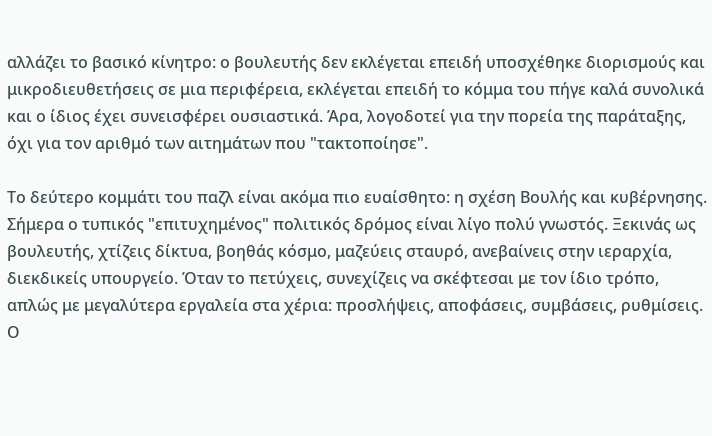αλλάζει το βασικό κίνητρο: ο βουλευτής δεν εκλέγεται επειδή υποσχέθηκε διορισμούς και μικροδιευθετήσεις σε μια περιφέρεια, εκλέγεται επειδή το κόμμα του πήγε καλά συνολικά και ο ίδιος έχει συνεισφέρει ουσιαστικά. Άρα, λογοδοτεί για την πορεία της παράταξης, όχι για τον αριθμό των αιτημάτων που "τακτοποίησε".

Το δεύτερο κομμάτι του παζλ είναι ακόμα πιο ευαίσθητο: η σχέση Βουλής και κυβέρνησης. Σήμερα ο τυπικός "επιτυχημένος" πολιτικός δρόμος είναι λίγο πολύ γνωστός. Ξεκινάς ως βουλευτής, χτίζεις δίκτυα, βοηθάς κόσμο, μαζεύεις σταυρό, ανεβαίνεις στην ιεραρχία, διεκδικείς υπουργείο. Όταν το πετύχεις, συνεχίζεις να σκέφτεσαι με τον ίδιο τρόπο, απλώς με μεγαλύτερα εργαλεία στα χέρια: προσλήψεις, αποφάσεις, συμβάσεις, ρυθμίσεις. Ο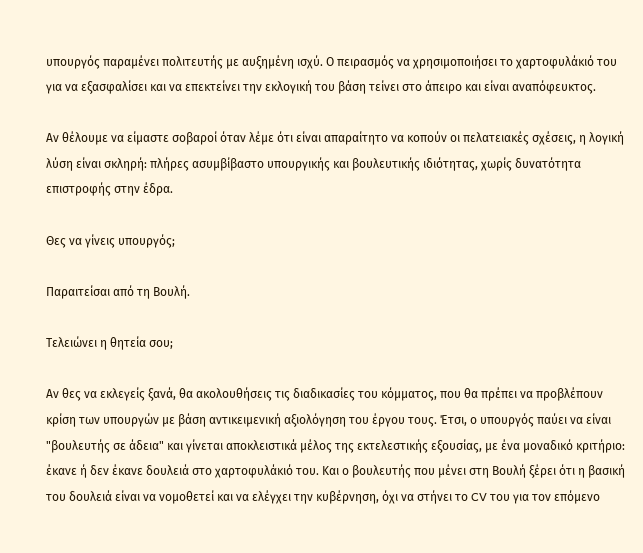υπουργός παραμένει πολιτευτής με αυξημένη ισχύ. Ο πειρασμός να χρησιμοποιήσει το χαρτοφυλάκιό του για να εξασφαλίσει και να επεκτείνει την εκλογική του βάση τείνει στο άπειρο και είναι αναπόφευκτος.

Αν θέλουμε να είμαστε σοβαροί όταν λέμε ότι είναι απαραίτητο να κοπούν οι πελατειακές σχέσεις, η λογική λύση είναι σκληρή: πλήρες ασυμβίβαστο υπουργικής και βουλευτικής ιδιότητας, χωρίς δυνατότητα επιστροφής στην έδρα.

Θες να γίνεις υπουργός;

Παραιτείσαι από τη Βουλή.

Τελειώνει η θητεία σου;

Αν θες να εκλεγείς ξανά, θα ακολουθήσεις τις διαδικασίες του κόμματος, που θα πρέπει να προβλέπουν κρίση των υπουργών με βάση αντικειμενική αξιολόγηση του έργου τους. Έτσι, ο υπουργός παύει να είναι "βουλευτής σε άδεια" και γίνεται αποκλειστικά μέλος της εκτελεστικής εξουσίας, με ένα μοναδικό κριτήριο: έκανε ή δεν έκανε δουλειά στο χαρτοφυλάκιό του. Και ο βουλευτής που μένει στη Βουλή ξέρει ότι η βασική του δουλειά είναι να νομοθετεί και να ελέγχει την κυβέρνηση, όχι να στήνει το CV του για τον επόμενο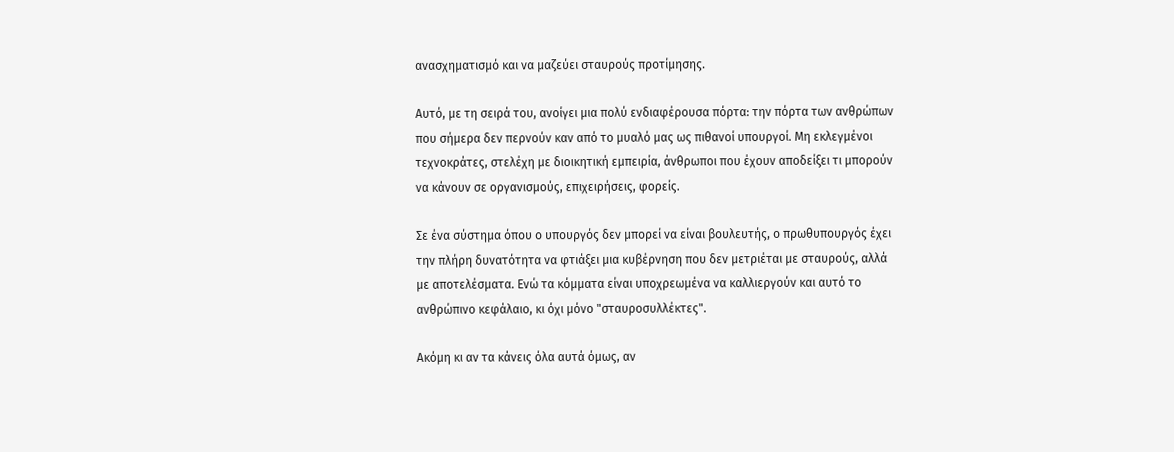ανασχηματισμό και να μαζεύει σταυρούς προτίμησης.

Αυτό, με τη σειρά του, ανοίγει μια πολύ ενδιαφέρουσα πόρτα: την πόρτα των ανθρώπων που σήμερα δεν περνούν καν από το μυαλό μας ως πιθανοί υπουργοί. Μη εκλεγμένοι τεχνοκράτες, στελέχη με διοικητική εμπειρία, άνθρωποι που έχουν αποδείξει τι μπορούν να κάνουν σε οργανισμούς, επιχειρήσεις, φορείς.

Σε ένα σύστημα όπου ο υπουργός δεν μπορεί να είναι βουλευτής, ο πρωθυπουργός έχει την πλήρη δυνατότητα να φτιάξει μια κυβέρνηση που δεν μετριέται με σταυρούς, αλλά με αποτελέσματα. Ενώ τα κόμματα είναι υποχρεωμένα να καλλιεργούν και αυτό το ανθρώπινο κεφάλαιο, κι όχι μόνο "σταυροσυλλέκτες".

Ακόμη κι αν τα κάνεις όλα αυτά όμως, αν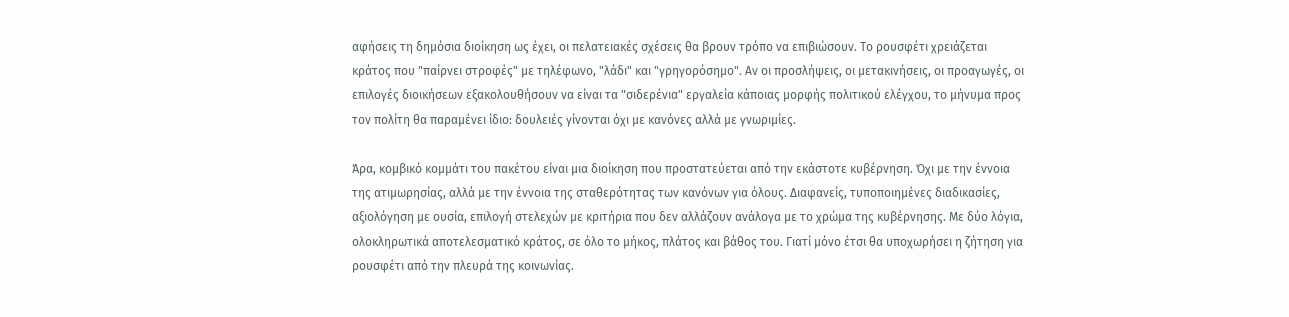αφήσεις τη δημόσια διοίκηση ως έχει, οι πελατειακές σχέσεις θα βρουν τρόπο να επιβιώσουν. Το ρουσφέτι χρειάζεται κράτος που "παίρνει στροφές" με τηλέφωνο, "λάδι" και "γρηγορόσημο". Αν οι προσλήψεις, οι μετακινήσεις, οι προαγωγές, οι επιλογές διοικήσεων εξακολουθήσουν να είναι τα "σιδερένια" εργαλεία κάποιας μορφής πολιτικού ελέγχου, το μήνυμα προς τον πολίτη θα παραμένει ίδιο: δουλειές γίνονται όχι με κανόνες αλλά με γνωριμίες.

Άρα, κομβικό κομμάτι του πακέτου είναι μια διοίκηση που προστατεύεται από την εκάστοτε κυβέρνηση. Όχι με την έννοια της ατιμωρησίας, αλλά με την έννοια της σταθερότητας των κανόνων για όλους. Διαφανείς, τυποποιημένες διαδικασίες, αξιολόγηση με ουσία, επιλογή στελεχών με κριτήρια που δεν αλλάζουν ανάλογα με το χρώμα της κυβέρνησης. Με δύο λόγια, ολοκληρωτικά αποτελεσματικό κράτος, σε όλο το μήκος, πλάτος και βάθος του. Γιατί μόνο έτσι θα υποχωρήσει η ζήτηση για ρουσφέτι από την πλευρά της κοινωνίας.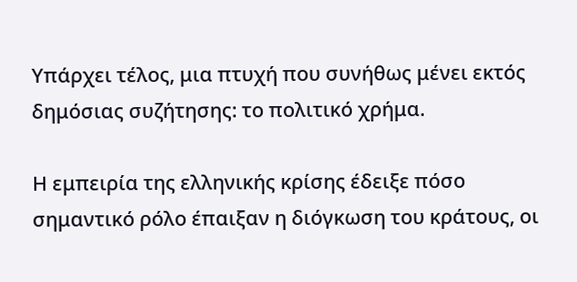Υπάρχει τέλος, μια πτυχή που συνήθως μένει εκτός δημόσιας συζήτησης: το πολιτικό χρήμα.

Η εμπειρία της ελληνικής κρίσης έδειξε πόσο σημαντικό ρόλο έπαιξαν η διόγκωση του κράτους, οι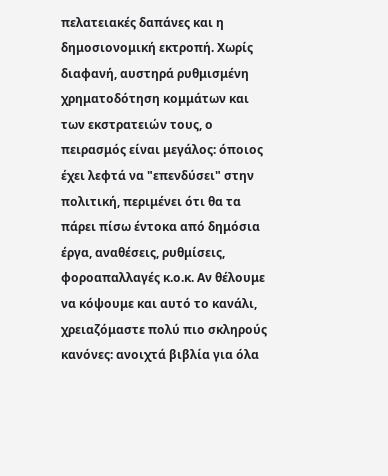πελατειακές δαπάνες και η δημοσιονομική εκτροπή. Χωρίς διαφανή, αυστηρά ρυθμισμένη χρηματοδότηση κομμάτων και των εκστρατειών τους, ο πειρασμός είναι μεγάλος: όποιος έχει λεφτά να "επενδύσει" στην πολιτική, περιμένει ότι θα τα πάρει πίσω έντοκα από δημόσια έργα, αναθέσεις, ρυθμίσεις, φοροαπαλλαγές κ.ο.κ. Αν θέλουμε να κόψουμε και αυτό το κανάλι, χρειαζόμαστε πολύ πιο σκληρούς κανόνες: ανοιχτά βιβλία για όλα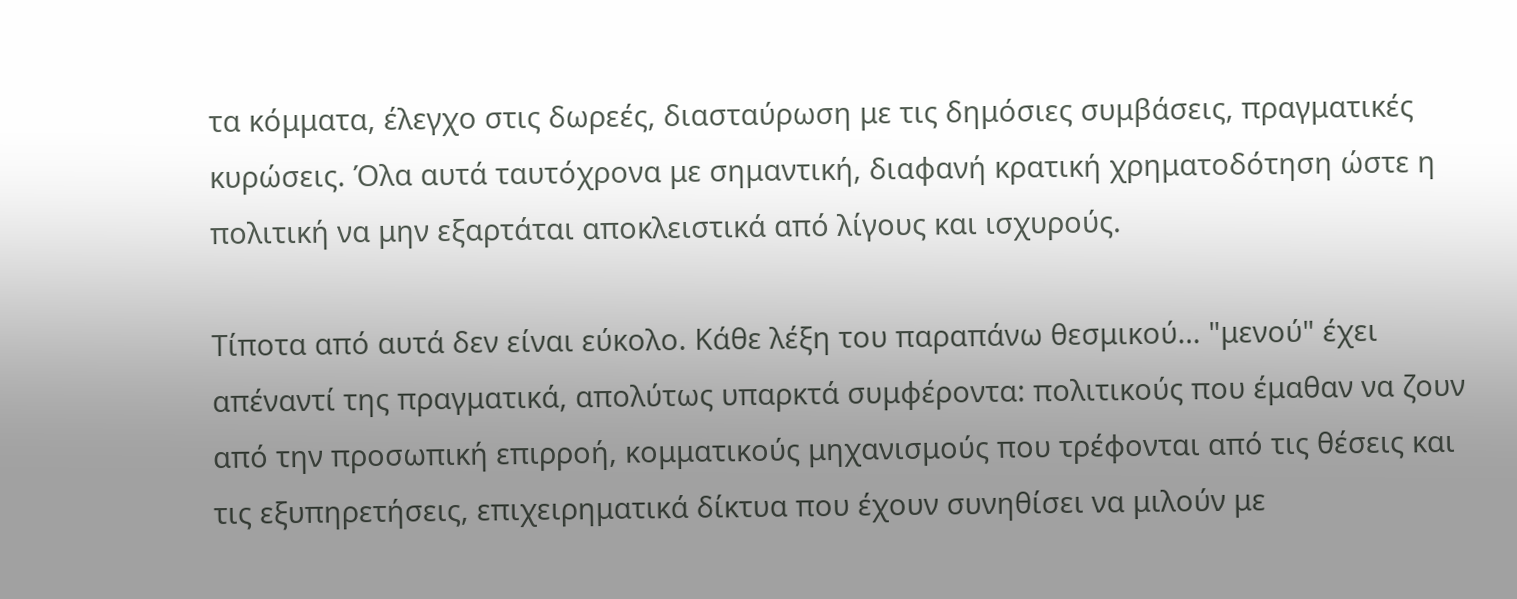τα κόμματα, έλεγχο στις δωρεές, διασταύρωση με τις δημόσιες συμβάσεις, πραγματικές κυρώσεις. Όλα αυτά ταυτόχρονα με σημαντική, διαφανή κρατική χρηματοδότηση ώστε η πολιτική να μην εξαρτάται αποκλειστικά από λίγους και ισχυρούς.

Τίποτα από αυτά δεν είναι εύκολο. Κάθε λέξη του παραπάνω θεσμικού… "μενού" έχει απέναντί της πραγματικά, απολύτως υπαρκτά συμφέροντα: πολιτικούς που έμαθαν να ζουν από την προσωπική επιρροή, κομματικούς μηχανισμούς που τρέφονται από τις θέσεις και τις εξυπηρετήσεις, επιχειρηματικά δίκτυα που έχουν συνηθίσει να μιλούν με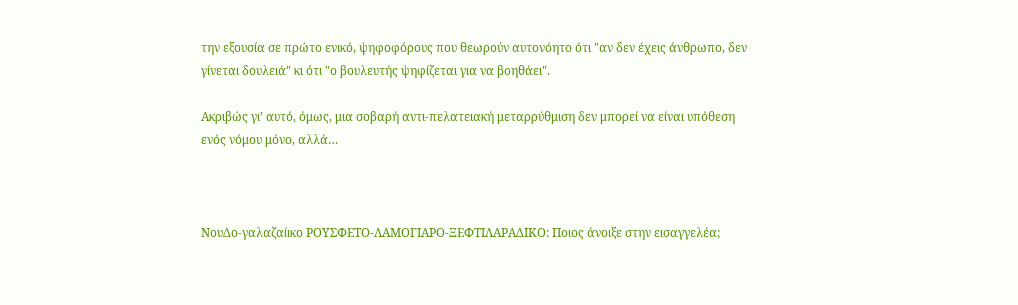την εξουσία σε πρώτο ενικό, ψηφοφόρους που θεωρούν αυτονόητο ότι "αν δεν έχεις άνθρωπο, δεν γίνεται δουλειά" κι ότι "ο βουλευτής ψηφίζεται για να βοηθάει".

Ακριβώς γι’ αυτό, όμως, μια σοβαρή αντι-πελατειακή μεταρρύθμιση δεν μπορεί να είναι υπόθεση ενός νόμου μόνο, αλλά…



ΝουΔο-γαλαζαίικο ΡΟΥΣΦΕΤΟ-ΛΑΜΟΓΙΑΡΟ-ΞΕΦΤΙΛΑΡΑΔΙΚΟ: Ποιος άνοιξε στην εισαγγελέα;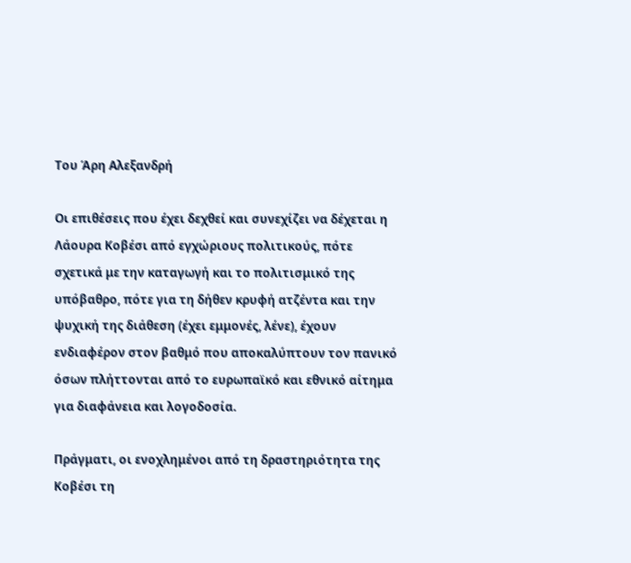Του Άρη Αλεξανδρή

Οι επιθέσεις που έχει δεχθεί και συνεχίζει να δέχεται η Λάουρα Κοβέσι από εγχώριους πολιτικούς, πότε σχετικά με την καταγωγή και το πολιτισμικό της υπόβαθρο, πότε για τη δήθεν κρυφή ατζέντα και την ψυχική της διάθεση (έχει εμμονές, λένε), έχουν ενδιαφέρον στον βαθμό που αποκαλύπτουν τον πανικό όσων πλήττονται από το ευρωπαϊκό και εθνικό αίτημα για διαφάνεια και λογοδοσία.

Πράγματι, οι ενοχλημένοι από τη δραστηριότητα της Κοβέσι τη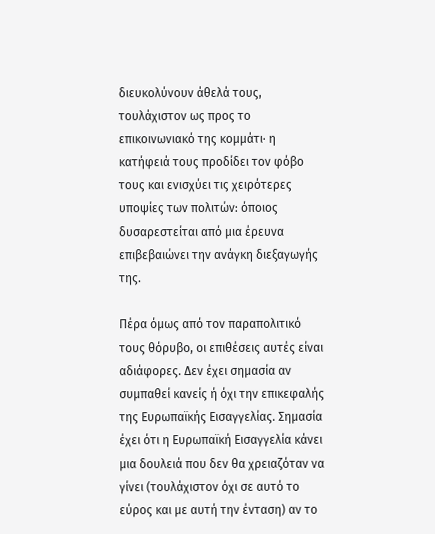διευκολύνουν άθελά τους, τουλάχιστον ως προς το επικοινωνιακό της κομμάτι· η κατήφειά τους προδίδει τον φόβο τους και ενισχύει τις χειρότερες υποψίες των πολιτών: όποιος δυσαρεστείται από μια έρευνα επιβεβαιώνει την ανάγκη διεξαγωγής της.

Πέρα όμως από τον παραπολιτικό τους θόρυβο, οι επιθέσεις αυτές είναι αδιάφορες. Δεν έχει σημασία αν συμπαθεί κανείς ή όχι την επικεφαλής της Ευρωπαϊκής Εισαγγελίας. Σημασία έχει ότι η Ευρωπαϊκή Εισαγγελία κάνει μια δουλειά που δεν θα χρειαζόταν να γίνει (τουλάχιστον όχι σε αυτό το εύρος και με αυτή την ένταση) αν το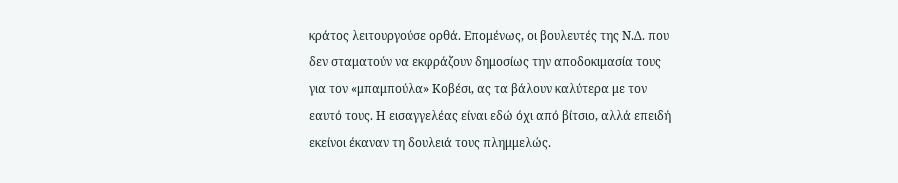κράτος λειτουργούσε ορθά. Επομένως, οι βουλευτές της Ν.Δ. που δεν σταματούν να εκφράζουν δημοσίως την αποδοκιμασία τους για τον «μπαμπούλα» Κοβέσι, ας τα βάλουν καλύτερα με τον εαυτό τους. Η εισαγγελέας είναι εδώ όχι από βίτσιο, αλλά επειδή εκείνοι έκαναν τη δουλειά τους πλημμελώς.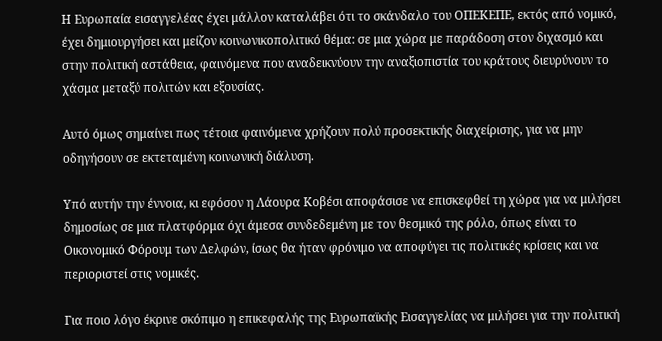Η Ευρωπαία εισαγγελέας έχει μάλλον καταλάβει ότι το σκάνδαλο του ΟΠΕΚΕΠΕ, εκτός από νομικό, έχει δημιουργήσει και μείζον κοινωνικοπολιτικό θέμα: σε μια χώρα με παράδοση στον διχασμό και στην πολιτική αστάθεια, φαινόμενα που αναδεικνύουν την αναξιοπιστία του κράτους διευρύνουν το χάσμα μεταξύ πολιτών και εξουσίας.

Αυτό όμως σημαίνει πως τέτοια φαινόμενα χρήζουν πολύ προσεκτικής διαχείρισης, για να μην οδηγήσουν σε εκτεταμένη κοινωνική διάλυση.

Υπό αυτήν την έννοια, κι εφόσον η Λάουρα Κοβέσι αποφάσισε να επισκεφθεί τη χώρα για να μιλήσει δημοσίως σε μια πλατφόρμα όχι άμεσα συνδεδεμένη με τον θεσμικό της ρόλο, όπως είναι το Οικονομικό Φόρουμ των Δελφών, ίσως θα ήταν φρόνιμο να αποφύγει τις πολιτικές κρίσεις και να περιοριστεί στις νομικές.

Για ποιο λόγο έκρινε σκόπιμο η επικεφαλής της Ευρωπαϊκής Εισαγγελίας να μιλήσει για την πολιτική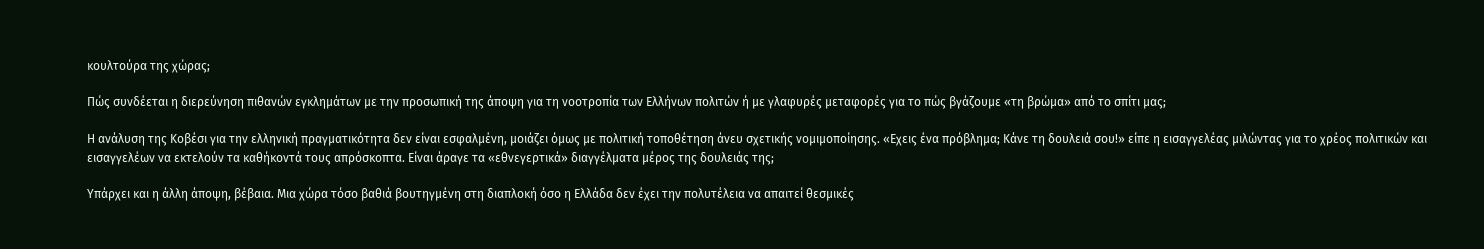κουλτούρα της χώρας;

Πώς συνδέεται η διερεύνηση πιθανών εγκλημάτων με την προσωπική της άποψη για τη νοοτροπία των Ελλήνων πολιτών ή με γλαφυρές μεταφορές για το πώς βγάζουμε «τη βρώμα» από το σπίτι μας;

Η ανάλυση της Κοβέσι για την ελληνική πραγματικότητα δεν είναι εσφαλμένη, μοιάζει όμως με πολιτική τοποθέτηση άνευ σχετικής νομιμοποίησης. «Εχεις ένα πρόβλημα; Κάνε τη δουλειά σου!» είπε η εισαγγελέας μιλώντας για το χρέος πολιτικών και εισαγγελέων να εκτελούν τα καθήκοντά τους απρόσκοπτα. Είναι άραγε τα «εθνεγερτικά» διαγγέλματα μέρος της δουλειάς της;

Υπάρχει και η άλλη άποψη, βέβαια. Μια χώρα τόσο βαθιά βουτηγμένη στη διαπλοκή όσο η Ελλάδα δεν έχει την πολυτέλεια να απαιτεί θεσμικές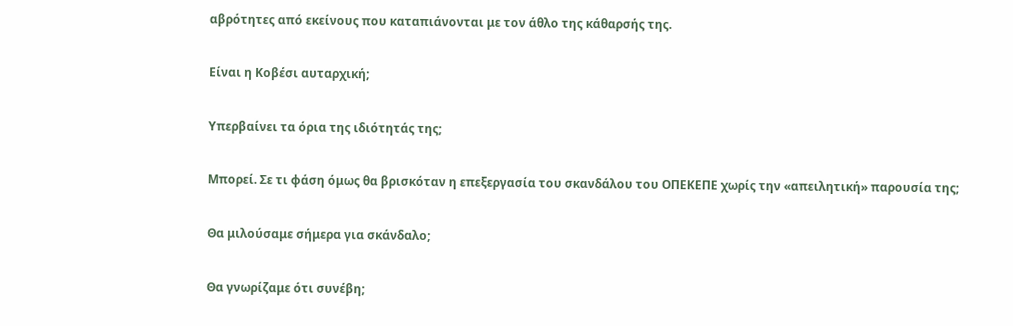αβρότητες από εκείνους που καταπιάνονται με τον άθλο της κάθαρσής της.

Είναι η Κοβέσι αυταρχική;

Υπερβαίνει τα όρια της ιδιότητάς της;

Μπορεί. Σε τι φάση όμως θα βρισκόταν η επεξεργασία του σκανδάλου του ΟΠΕΚΕΠΕ χωρίς την «απειλητική» παρουσία της;

Θα μιλούσαμε σήμερα για σκάνδαλο;

Θα γνωρίζαμε ότι συνέβη;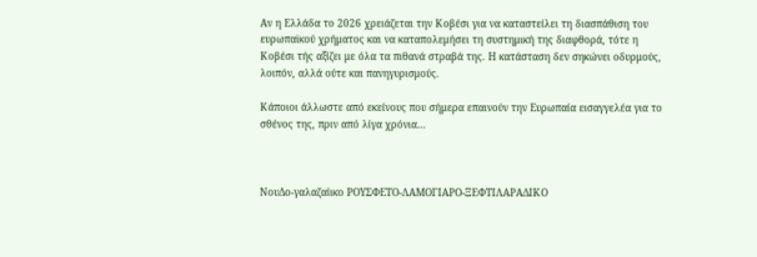Αν η Ελλάδα το 2026 χρειάζεται την Κοβέσι για να καταστείλει τη διασπάθιση του ευρωπαϊκού χρήματος και να καταπολεμήσει τη συστημική της διαφθορά, τότε η Κοβέσι τής αξίζει με όλα τα πιθανά στραβά της. Η κατάσταση δεν σηκώνει οδυρμούς, λοιπόν, αλλά ούτε και πανηγυρισμούς.

Κάποιοι άλλωστε από εκείνους που σήμερα επαινούν την Ευρωπαία εισαγγελέα για το σθένος της, πριν από λίγα χρόνια…



ΝουΔο-γαλαζαίικο ΡΟΥΣΦΕΤΟ-ΛΑΜΟΓΙΑΡΟ-ΞΕΦΤΙΛΑΡΑΔΙΚΟ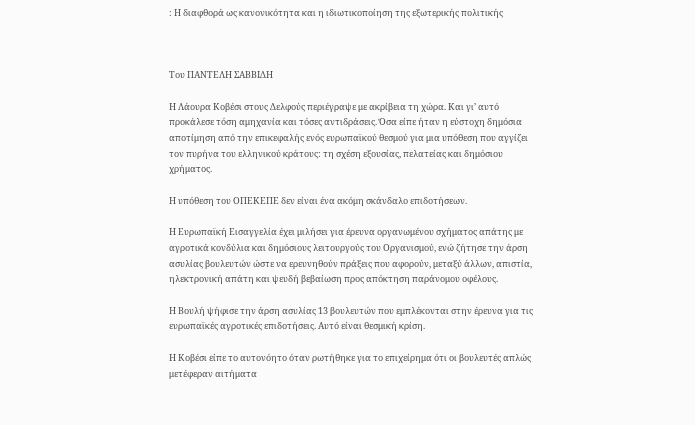: Η διαφθορά ως κανονικότητα και η ιδιωτικοποίηση της εξωτερικής πολιτικής



Toυ ΠΑΝΤΕΛΗ ΣΑΒΒΙΔΗ

Η Λάουρα Κοβέσι στους Δελφούς περιέγραψε με ακρίβεια τη χώρα. Και γι’ αυτό προκάλεσε τόση αμηχανία και τόσες αντιδράσεις. Όσα είπε ήταν η εύστοχη δημόσια αποτίμηση από την επικεφαλής ενός ευρωπαϊκού θεσμού για μια υπόθεση που αγγίζει τον πυρήνα του ελληνικού κράτους: τη σχέση εξουσίας, πελατείας και δημόσιου χρήματος.

Η υπόθεση του ΟΠΕΚΕΠΕ δεν είναι ένα ακόμη σκάνδαλο επιδοτήσεων.

Η Ευρωπαϊκή Εισαγγελία έχει μιλήσει για έρευνα οργανωμένου σχήματος απάτης με αγροτικά κονδύλια και δημόσιους λειτουργούς του Οργανισμού, ενώ ζήτησε την άρση ασυλίας βουλευτών ώστε να ερευνηθούν πράξεις που αφορούν, μεταξύ άλλων, απιστία, ηλεκτρονική απάτη και ψευδή βεβαίωση προς απόκτηση παράνομου οφέλους.

Η Βουλή ψήφισε την άρση ασυλίας 13 βουλευτών που εμπλέκονται στην έρευνα για τις ευρωπαϊκές αγροτικές επιδοτήσεις. Αυτό είναι θεσμική κρίση.

Η Κοβέσι είπε το αυτονόητο όταν ρωτήθηκε για το επιχείρημα ότι οι βουλευτές απλώς μετέφεραν αιτήματα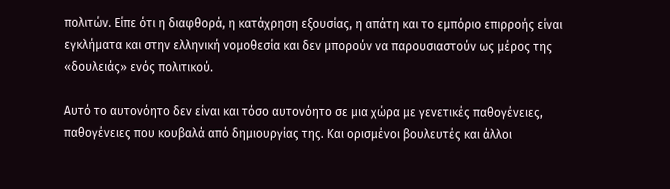πολιτών. Είπε ότι η διαφθορά, η κατάχρηση εξουσίας, η απάτη και το εμπόριο επιρροής είναι εγκλήματα και στην ελληνική νομοθεσία και δεν μπορούν να παρουσιαστούν ως μέρος της «δουλειάς» ενός πολιτικού.

Αυτό το αυτονόητο δεν είναι και τόσο αυτονόητο σε μια χώρα με γενετικές παθογένειες, παθογένειες που κουβαλά από δημιουργίας της. Και ορισμένοι βουλευτές και άλλοι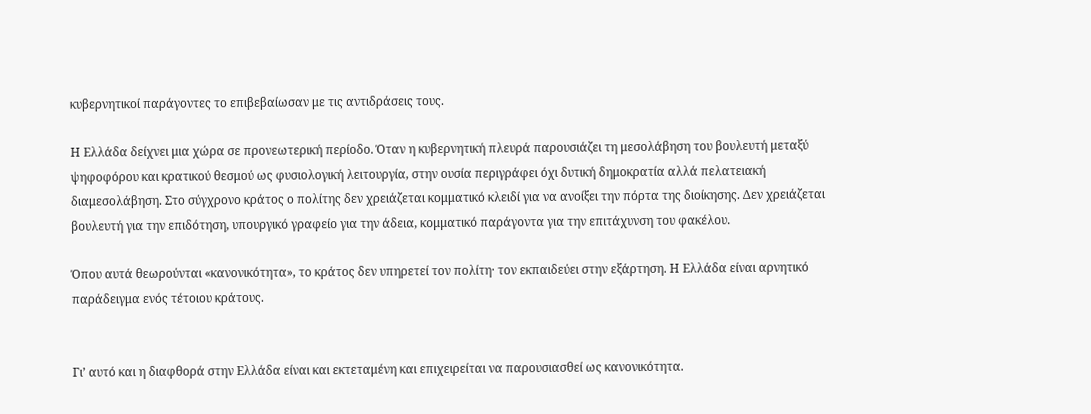κυβερνητικοί παράγοντες το επιβεβαίωσαν με τις αντιδράσεις τους.

Η Ελλάδα δείχνει μια χώρα σε προνεωτερική περίοδο. Όταν η κυβερνητική πλευρά παρουσιάζει τη μεσολάβηση του βουλευτή μεταξύ ψηφοφόρου και κρατικού θεσμού ως φυσιολογική λειτουργία, στην ουσία περιγράφει όχι δυτική δημοκρατία αλλά πελατειακή διαμεσολάβηση. Στο σύγχρονο κράτος ο πολίτης δεν χρειάζεται κομματικό κλειδί για να ανοίξει την πόρτα της διοίκησης. Δεν χρειάζεται βουλευτή για την επιδότηση, υπουργικό γραφείο για την άδεια, κομματικό παράγοντα για την επιτάχυνση του φακέλου.

Όπου αυτά θεωρούνται «κανονικότητα», το κράτος δεν υπηρετεί τον πολίτη· τον εκπαιδεύει στην εξάρτηση. Η Ελλάδα είναι αρνητικό παράδειγμα ενός τέτοιου κράτους.


Γι’ αυτό και η διαφθορά στην Ελλάδα είναι και εκτεταμένη και επιχειρείται να παρουσιασθεί ως κανονικότητα.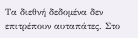Τα διεθνή δεδομένα δεν επιτρέπουν αυταπάτες. Στο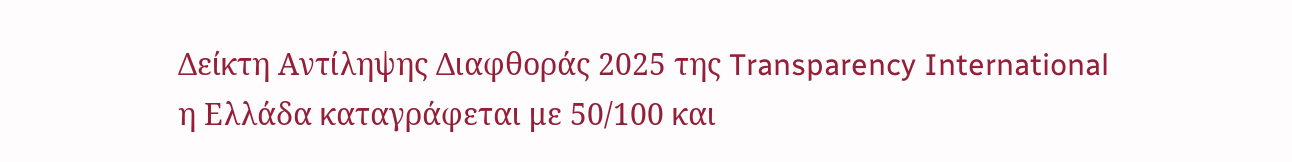Δείκτη Αντίληψης Διαφθοράς 2025 της Transparency International η Ελλάδα καταγράφεται με 50/100 και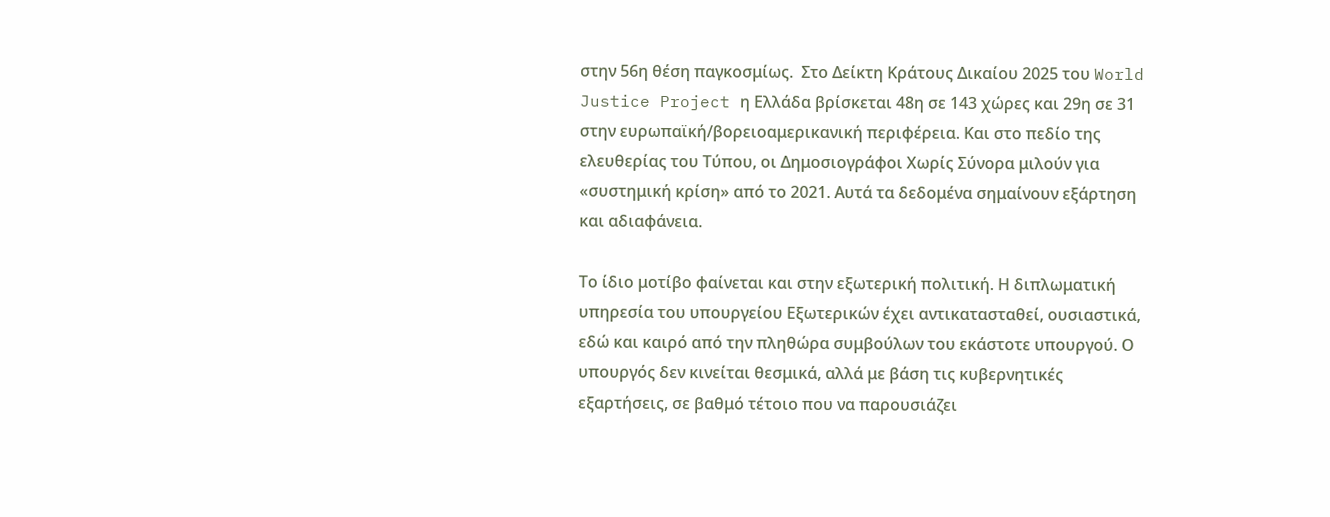στην 56η θέση παγκοσμίως.  Στο Δείκτη Κράτους Δικαίου 2025 του World Justice Project η Ελλάδα βρίσκεται 48η σε 143 χώρες και 29η σε 31 στην ευρωπαϊκή/βορειοαμερικανική περιφέρεια. Και στο πεδίο της ελευθερίας του Τύπου, οι Δημοσιογράφοι Χωρίς Σύνορα μιλούν για «συστημική κρίση» από το 2021. Αυτά τα δεδομένα σημαίνουν εξάρτηση και αδιαφάνεια.

Το ίδιο μοτίβο φαίνεται και στην εξωτερική πολιτική. Η διπλωματική υπηρεσία του υπουργείου Εξωτερικών έχει αντικατασταθεί, ουσιαστικά, εδώ και καιρό από την πληθώρα συμβούλων του εκάστοτε υπουργού. Ο υπουργός δεν κινείται θεσμικά, αλλά με βάση τις κυβερνητικές εξαρτήσεις, σε βαθμό τέτοιο που να παρουσιάζει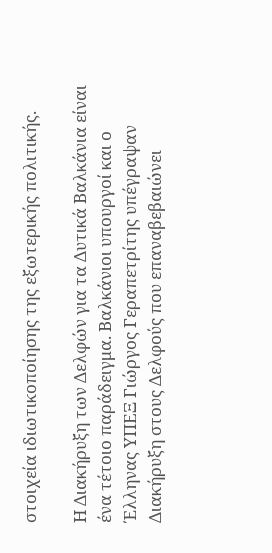στοιχεία ιδιωτικοποίησης της εξωτερικής πολιτικής.

Η Διακήρυξη των Δελφών για τα Δυτικά Βαλκάνια είναι ένα τέτοιο παράδειγμα. Βαλκάνιοι υπουργοί και ο Έλληνας ΥΠΕΞ Γιώργος Γεραπετρίτης υπέγραψαν Διακήρυξη στους Δελφούς που επαναβεβαιώνει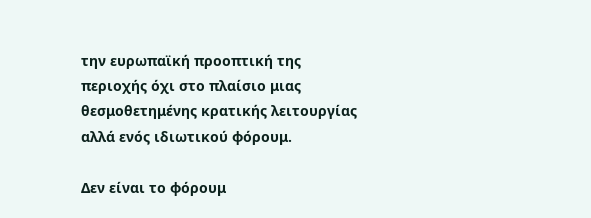την ευρωπαϊκή προοπτική της περιοχής όχι στο πλαίσιο μιας θεσμοθετημένης κρατικής λειτουργίας αλλά ενός ιδιωτικού φόρουμ.

Δεν είναι το φόρουμ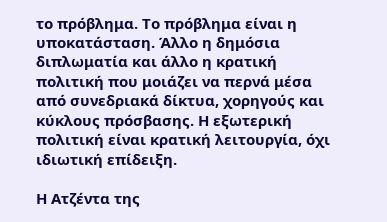το πρόβλημα. Το πρόβλημα είναι η υποκατάσταση. Άλλο η δημόσια διπλωματία και άλλο η κρατική πολιτική που μοιάζει να περνά μέσα από συνεδριακά δίκτυα, χορηγούς και κύκλους πρόσβασης. Η εξωτερική πολιτική είναι κρατική λειτουργία, όχι ιδιωτική επίδειξη.

Η Ατζέντα της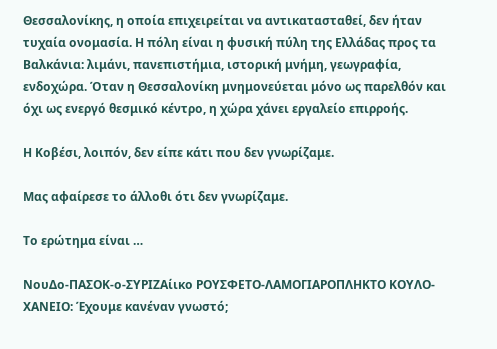Θεσσαλονίκης, η οποία επιχειρείται να αντικατασταθεί, δεν ήταν τυχαία ονομασία. Η πόλη είναι η φυσική πύλη της Ελλάδας προς τα Βαλκάνια: λιμάνι, πανεπιστήμια, ιστορική μνήμη, γεωγραφία, ενδοχώρα. Όταν η Θεσσαλονίκη μνημονεύεται μόνο ως παρελθόν και όχι ως ενεργό θεσμικό κέντρο, η χώρα χάνει εργαλείο επιρροής.

Η Κοβέσι, λοιπόν, δεν είπε κάτι που δεν γνωρίζαμε.

Μας αφαίρεσε το άλλοθι ότι δεν γνωρίζαμε.

Το ερώτημα είναι …

ΝουΔο-ΠΑΣΟΚ-ο-ΣΥΡΙΖΑίικο ΡΟΥΣΦΕΤΟ-ΛΑΜΟΓΙΑΡΟΠΛΗΚΤΟ ΚΟΥΛΟ-ΧΑΝΕΙΟ: Έχουμε κανέναν γνωστό;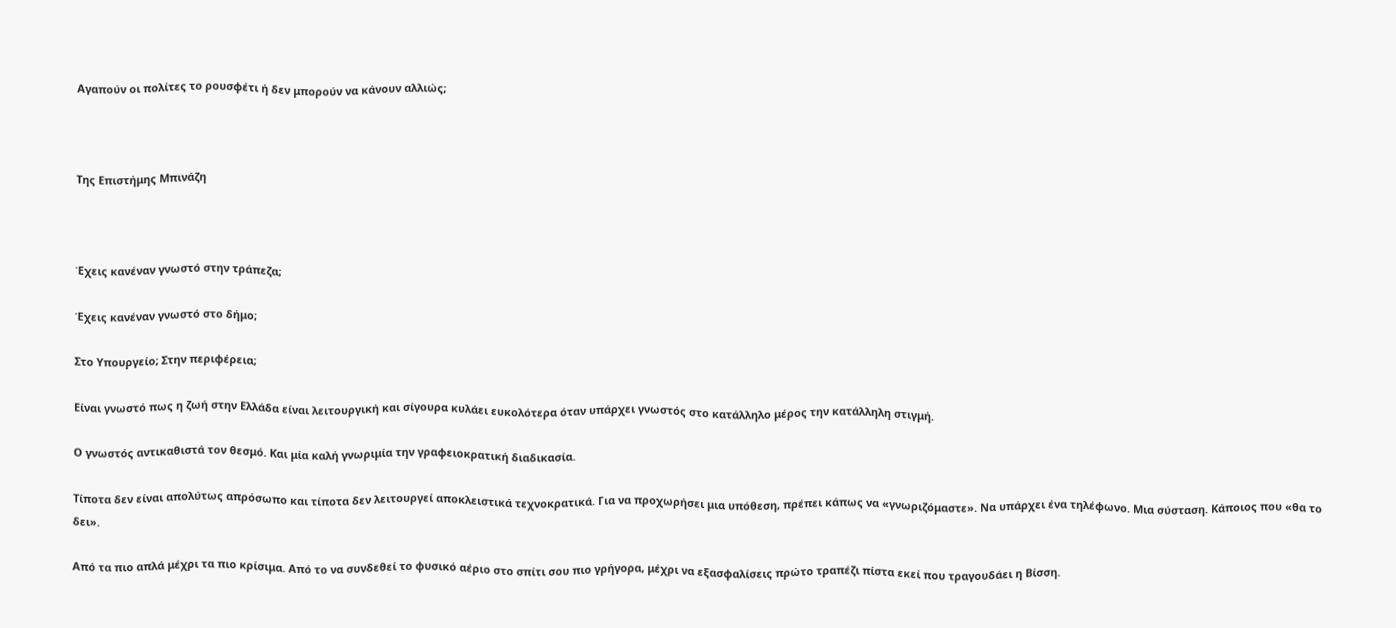Αγαπούν οι πολίτες το ρουσφέτι ή δεν μπορούν να κάνουν αλλιώς;



Της Επιστήμης Μπινάζη



Έχεις κανέναν γνωστό στην τράπεζα;

Έχεις κανέναν γνωστό στο δήμο;

Στο Υπουργείο; Στην περιφέρεια;

Είναι γνωστό πως η ζωή στην Ελλάδα είναι λειτουργική και σίγουρα κυλάει ευκολότερα όταν υπάρχει γνωστός στο κατάλληλο μέρος την κατάλληλη στιγμή.

Ο γνωστός αντικαθιστά τον θεσμό. Και μία καλή γνωριμία την γραφειοκρατική διαδικασία.

Τίποτα δεν είναι απολύτως απρόσωπο και τίποτα δεν λειτουργεί αποκλειστικά τεχνοκρατικά. Για να προχωρήσει μια υπόθεση, πρέπει κάπως να «γνωριζόμαστε». Να υπάρχει ένα τηλέφωνο. Μια σύσταση. Κάποιος που «θα το δει».

Από τα πιο απλά μέχρι τα πιο κρίσιμα. Από το να συνδεθεί το φυσικό αέριο στο σπίτι σου πιο γρήγορα, μέχρι να εξασφαλίσεις πρώτο τραπέζι πίστα εκεί που τραγουδάει η Βίσση.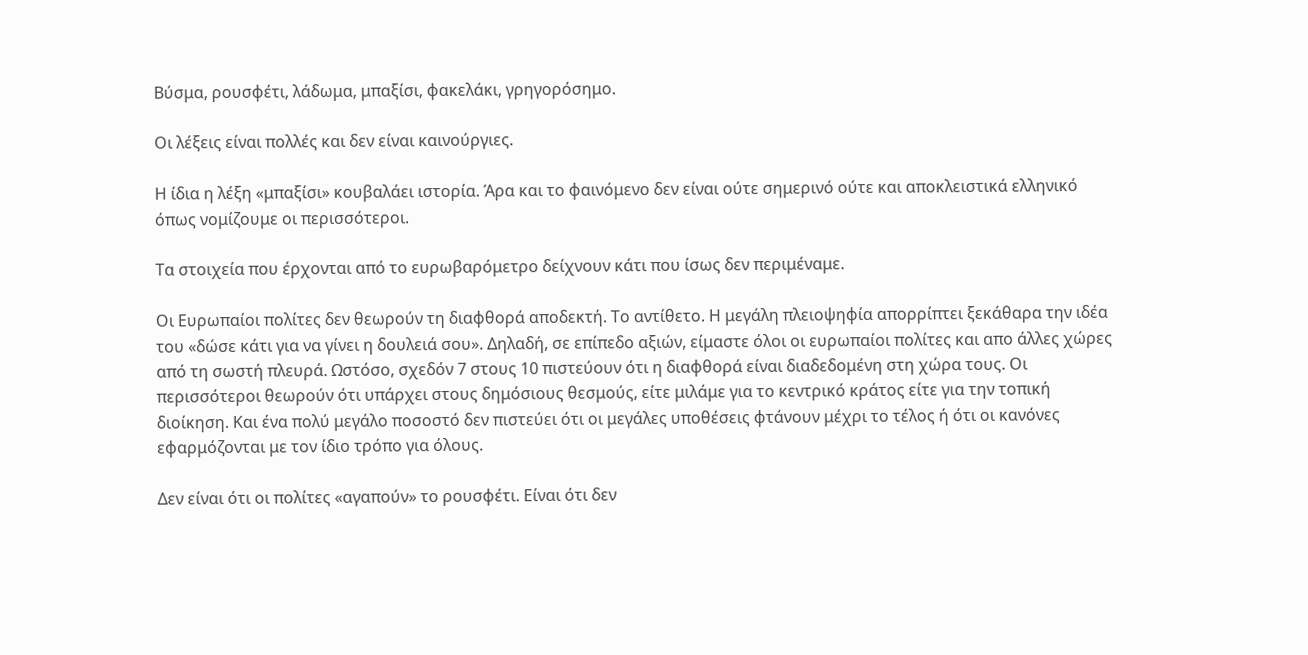Βύσμα, ρουσφέτι, λάδωμα, μπαξίσι, φακελάκι, γρηγορόσημο.

Οι λέξεις είναι πολλές και δεν είναι καινούργιες.

Η ίδια η λέξη «μπαξίσι» κουβαλάει ιστορία. Άρα και το φαινόμενο δεν είναι ούτε σημερινό ούτε και αποκλειστικά ελληνικό όπως νομίζουμε οι περισσότεροι.

Τα στοιχεία που έρχονται από το ευρωβαρόμετρο δείχνουν κάτι που ίσως δεν περιμέναμε.

Οι Ευρωπαίοι πολίτες δεν θεωρούν τη διαφθορά αποδεκτή. Το αντίθετο. Η μεγάλη πλειοψηφία απορρίπτει ξεκάθαρα την ιδέα του «δώσε κάτι για να γίνει η δουλειά σου». Δηλαδή, σε επίπεδο αξιών, είμαστε όλοι οι ευρωπαίοι πολίτες και απο άλλες χώρες από τη σωστή πλευρά. Ωστόσο, σχεδόν 7 στους 10 πιστεύουν ότι η διαφθορά είναι διαδεδομένη στη χώρα τους. Οι περισσότεροι θεωρούν ότι υπάρχει στους δημόσιους θεσμούς, είτε μιλάμε για το κεντρικό κράτος είτε για την τοπική διοίκηση. Και ένα πολύ μεγάλο ποσοστό δεν πιστεύει ότι οι μεγάλες υποθέσεις φτάνουν μέχρι το τέλος ή ότι οι κανόνες εφαρμόζονται με τον ίδιο τρόπο για όλους.

Δεν είναι ότι οι πολίτες «αγαπούν» το ρουσφέτι. Είναι ότι δεν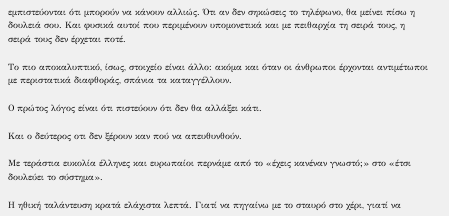εμπιστεύονται ότι μπορούν να κάνουν αλλιώς. Ότι αν δεν σηκώσεις το τηλέφωνο, θα μείνει πίσω η δουλειά σου. Και φυσικά αυτοί που περιμένουν υπομονετικά και με πειθαρχία τη σειρά τους, η σειρά τους δεν έρχεται ποτέ.

Το πιο αποκαλυπτικό, ίσως, στοιχείο είναι άλλο: ακόμα και όταν οι άνθρωποι έρχονται αντιμέτωποι με περιστατικά διαφθοράς, σπάνια τα καταγγέλλουν.

Ο πρώτος λόγος είναι ότι πιστεύουν ότι δεν θα αλλάξει κάτι.

Και ο δεύτερος οτι δεν ξέρουν καν πού να απευθυνθούν.

Με τεράστια ευκολία έλληνες και ευρωπαίοι περνάμε από το «έχεις κανέναν γνωστό;» στο «έτσι δουλεύει το σύστημα».

Η ηθική ταλάντευση κρατά ελάχιστα λεπτά. Γιατί να πηγαίνω με το σταυρό στο χέρι, γιατί να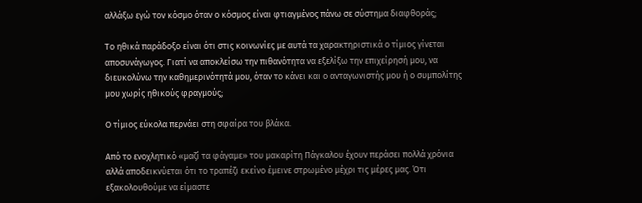αλλάξω εγώ τον κόσμο όταν ο κόσμος είναι φτιαγμένος πάνω σε σύστημα διαφθοράς;

Το ηθικά παράδοξο είναι ότι στις κοινωνίες με αυτά τα χαρακτηριστικά ο τίμιος γίνεται αποσυνάγωγος. Γιατί να αποκλείσω την πιθανότητα να εξελίξω την επιχείρησή μου, να διευκολύνω την καθημερινότητά μου, όταν το κάνει και ο ανταγωνιστής μου ή ο συμπολίτης μου χωρίς ηθικούς φραγμούς;

Ο τίμιος εύκολα περνάει στη σφαίρα του βλάκα.

Από το ενοχλητικό «μαζί τα φάγαμε» του μακαρίτη Πάγκαλου έχουν περάσει πολλά χρόνια αλλά αποδεικνύεται ότι το τραπέζι εκείνο έμεινε στρωμένο μέχρι τις μέρες μας. Ότι εξακολουθούμε να είμαστε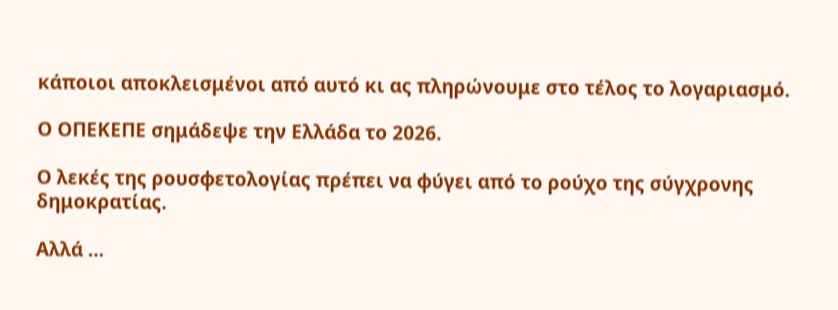κάποιοι αποκλεισμένοι από αυτό κι ας πληρώνουμε στο τέλος το λογαριασμό.

Ο ΟΠΕΚΕΠΕ σημάδεψε την Ελλάδα το 2026.

Ο λεκές της ρουσφετολογίας πρέπει να φύγει από το ρούχο της σύγχρονης δημοκρατίας.

Αλλά …